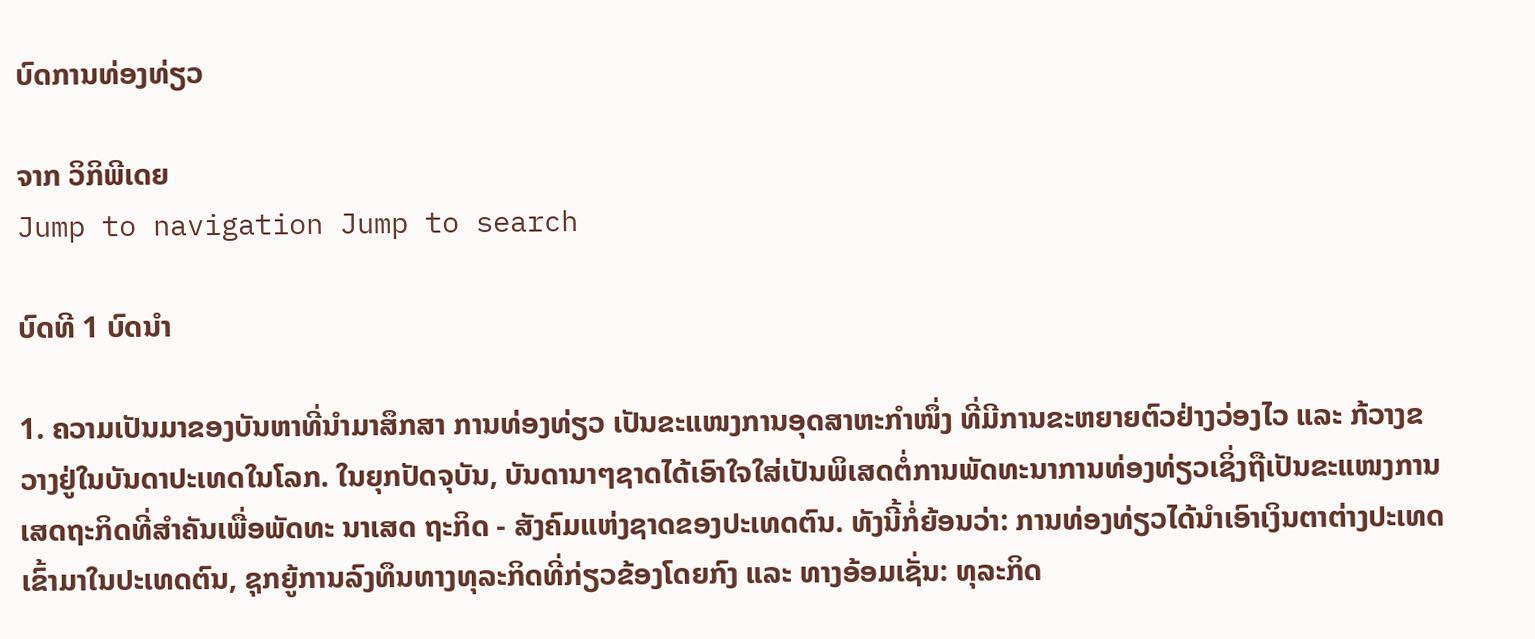ບົດການທ່ອງທ່ຽວ

ຈາກ ວິກິພີເດຍ
Jump to navigation Jump to search

ບົດທີ 1 ບົດນຳ

1. ຄວາມເປັນມາຂອງບັນຫາທີ່ນຳມາສຶກສາ ການທ່ອງທ່ຽວ ເປັນຂະແໜງການອຸດສາຫະກຳໜຶ່ງ ທີ່ມີການຂະຫຍາຍຕົວຢ່າງວ່ອງໄວ ແລະ ກ້ວາງຂວາງຢູ່ໃນບັນດາປະເທດໃນໂລກ. ໃນຍຸກປັດຈຸບັນ, ບັນດານາໆຊາດໄດ້ເອົາໃຈໃສ່ເປັນພິເສດຕໍ່ການພັດທະນາການທ່ອງທ່ຽວເຊິ່ງຖືເປັນຂະແໜງການເສດຖະກິດທີ່ສຳຄັນເພື່ອພັດທະ ນາເສດ ຖະກິດ - ສັງຄົມແຫ່ງຊາດຂອງປະເທດຕົນ. ທັງນີ້ກໍ່ຍ້ອນວ່າ: ການທ່ອງທ່ຽວໄດ້ນຳເອົາເງິນຕາຕ່າງປະເທດເຂົ້າມາໃນປະເທດຕົນ, ຊຸກຍູ້ການລົງທຶນທາງທຸລະກິດທີ່ກ່ຽວຂ້ອງໂດຍກົງ ແລະ ທາງອ້ອມເຊັ່ນ: ທຸລະກິດ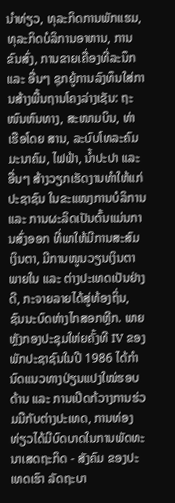ນຳທ່ຽວ, ທຸລະກິດການພັກແຮມ, ທຸລະກິດບໍລິການອາຫານ, ການຂົນສົ່ງ, ການຂາຍເຄື່ອງທີ່ລະນຶກ ແລະ ອື່ນໆ ຊຸກຍູ້ການລົງທຶນໃສ່ການສ້າງພື້ນຖານໂຄງລ່າງເຊັນ: ຖະໜົນຫົນທາງ, ສະໜາມບິນ, ທ່າເຮືອໂດຍ ສານ, ລະບົບໂທລະຄົມມະນາຄົມ, ໄຟຟ້າ, ນ້ຳປະປາ ແລະ ອື່ນໆ ສ້າງວຽກເຮັດງານທຳໃຫ້ແກ່ປະຊາຊົນ ໃນຂະແໜງການບໍລິການ ແລະ ການຜະລິດເປັນຕົ້ນແມ່ນການສົ່ງອອກ ທີ່ພາໃຫ້ມີການສະສົມເງິນຕາ, ມີການໜູນວຽນເງິນຕາພາຍໃນ ແລະ ຕ່າງປະເທດເປັນຢ່າງດີ, ກະຈາຍລາຍໄດ້ສູ່ທ້ອງຖິ່ນ, ຊົນນະບົດຫ່າງໄກສອກຫຼີກ. ພາຍຫຼັງກອງປະຊຸມໃຫ່ຍຄັ້ງທີ IV ຂອງພັກປະຊາຊົນໃນປີ 1986 ໄດ້ກຳນົດແນວທາງປ່ຽນແປງໃໝ່ຮອບດ້ານ ແລະ ການເປີດກ້ວາງການຮ່ວມມືກັບຕ່າງປະເທດ, ການທ່ອງທ່ຽວໄດ້ມີບົດບາດໃນການພັດທະນາເສດຖະກິດ - ສັງຄົມ ຂອງປະເທດເຮົາ ລັດຖະບາ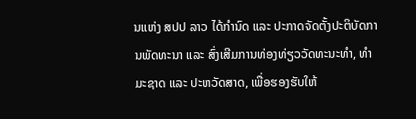ນແຫ່ງ ສປປ ລາວ ໄດ້ກຳນົດ ແລະ ປະກາດຈັດຕັ້ງປະຕິບັດການພັດທະນາ ແລະ ສົ່ງເສີມການທ່ອງທ່ຽວວັດທະນະທຳ, ທຳມະຊາດ ແລະ ປະຫວັດສາດ, ເພື່ອຮອງຮັບໃຫ້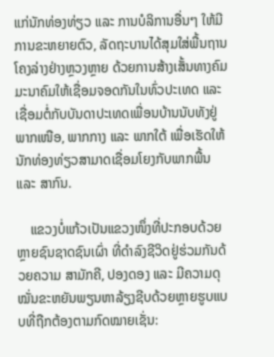ແກ່ນັກທ່ອງທ່ຽວ ແລະ ການບໍລິການອື່ນໆ ໃຫ້ມີການຂະຫຍາຍຕົວ, ລັດຖະບານໄດ້ສຸມໃສ່ພື້ນຖານໂຄງລ່າງຢ່າງຫຼວງຫຼາຍ ດ້ວຍການສ້າງເສັ້ນທາງຄົມມະນາຄົມໃຫ້ເຊື່ອມຈອດກັນໃນທົ່ວປະເທດ ແລະ ເຊື່ອມຕໍ່ກັບບັນດາປະເທດເພື່ອນບ້ານນັບທັງຢູ່ພາກເໜືອ, ພາກກາງ ແລະ ພາກໃຕ້ ເພື່ອເຮັດໃຫ້ນັກທ່ອງທ່ຽວສາມາດເຊື່ອມໂຍງກັບພາກພື້ນ ແລະ ສາກົນ.

    ແຂວງບໍ່ແກ້ວເປັນແຂວງໜຶ່ງທີ່ປະກອບດ້ວຍຫຼາຍຊົນຊາດຊົນເຜົ່າ ທີ່ດຳລົງຊີວິດຢູ່ຮ່ວມກັນດ້ວຍຄວາມ ສາມັກຄີ, ປອງດອງ ແລະ ມີຄວາມດຸໝັ່ນຂະຫຍັນພຽນຫາລ້ຽງຊີບດ້ວຍຫຼາຍຮູບແບບທີ່ຖືກຕ້ອງຕາມກົດໝາຍເຊັ່ນ: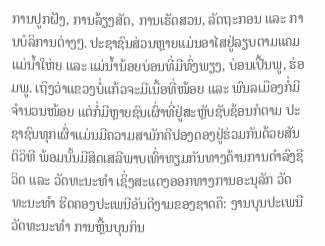ການປູກຝັງ, ການລ້ຽງສັດ, ການເຮັດສວນ, ລັດຖະກອນ ແລະ ການບໍລິການຕ່າງໆ. ປະຊາຊົນສ່ວນຫຼາຍແມ່ນອາໄສຢູ່ລຽບຕາມແຄມແມ່ນ້ຳໃຫ່ຍ ແລະ ແມ່ນ້ຳນ້ອຍບ່ອນທີ່ມີທົ່ງພຽງ, ບ່ອນເປີ້ນພູ, ຮ່ອມພູ. ເຖິງວ່າແຂວງບໍ່ແກ້ວຈະມີເນື້ອທີ່ໜ້ອຍ ແລະ ພົນລເມືອງກໍ່ມີຈຳນວນໜ້ອຍ ແຕ່ກໍ່ມີຫຼາຍຊົນເຜົ່າທີ່ຢູ່ສະຫຼັບຊັບຊ້ອນກໍຕາມ ປະຊາຊົນທຸກເຜົ່າແມ່ນມີຄວາມສາມັກຄີປອງດອງຢູ່ຮ່ວມກັນດ້ວຍສັນຕິວິທີ ພ້ອມນັ້ນມີສິດເສລີພາບເທົ່າທຽມກັນທາງດ້ານການດຳລົງຊີວິດ ແລະ ວັດທະນະທຳ ເຊິ່ງສະແດງອອກທາງການອະນຸລັກ ວັດທະນະທຳ ຮີດຄອງປະເພນີອັນດີງາມຂອງຊາດຄື: ງານບຸນປະເພນີວັດທະນະທຳ ການຫຼີ້ນບຸນກິນ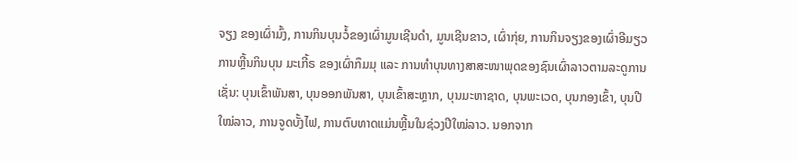ຈຽງ ຂອງເຜົ່າມົ້ງ, ການກິນບຸນວໍ້ຂອງເຜົ່າມູນເຊີນດຳ, ມູນເຊີນຂາວ, ເຜົ່າກຸ່ຍ, ການກິນຈຽງຂອງເຜົ່າອີມຽວ ການຫຼີ້ນກິນບຸນ ມະເກີ້ຣ ຂອງເຜົ່າກຶມມຸ ແລະ ການທຳບຸນທາງສາສະໜາພຸດຂອງຊົນເຜົ່າລາວຕາມລະດູການເຊັ່ນ: ບຸນເຂົ້າພັນສາ, ບຸນອອກພັນສາ, ບຸນເຂົ້າສະຫຼາກ, ບຸນມະຫາຊາດ, ບຸນພະເວດ, ບຸນກອງເຂົ້າ, ບຸນປີໃໝ່ລາວ, ການຈູດບັ້ງໄຟ, ການຕົບທາດແມ່ນຫຼີ້ນໃນຊ່ວງປີໃໝ່ລາວ. ນອກຈາກ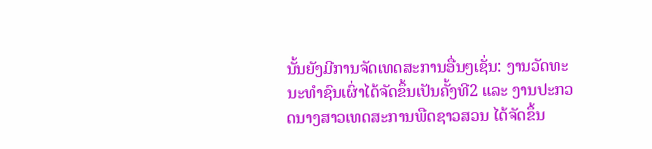ນັ້ນຍັງມີການຈັດເທດສະການອື່ນໆເຊັ່ນ: ງານວັດທະນະທຳຊົນເຜົ່າໄດ້ຈັດຂຶ້ນເປັນຄັ້ງທີ2 ແລະ ງານປະກວດນາງສາວເທດສະການພືດຊາວສວນ ໄດ້ຈັດຂຶ້ນ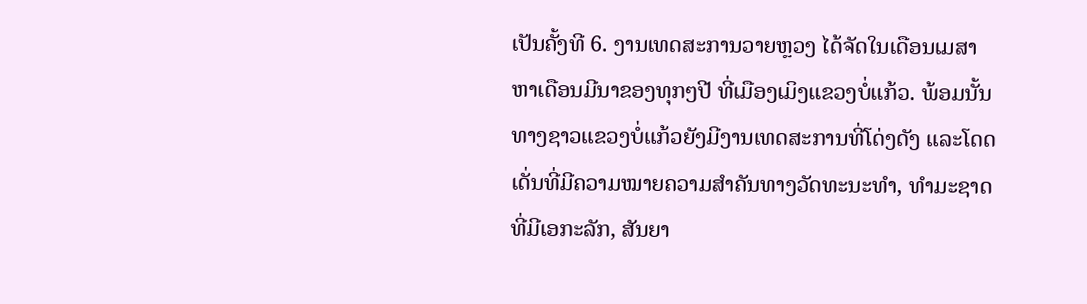ເປັນຄັ້ງທີ 6. ງານເທດສະການວາຍຫຼວງ ໄດ້ຈັດໃນເດືອນເມສາຫາເດືອນມີນາຂອງທຸກໆປີ ທີ່ເມືອງເມິງແຂວງບໍ່ແກ້ວ. ພ້ອມນັ້ນທາງຊາວແຂວງບໍ່ແກ້ວຍັງມີງານເທດສະການທີ່ໂດ່ງດັງ ແລະໂດດເດັ່ນທີ່ມີຄວາມໝາຍຄວາມສຳຄັນທາງວັດທະນະທຳ, ທໍາມະຊາດ ທີ່ມີເອກະລັກ, ສັນຍາ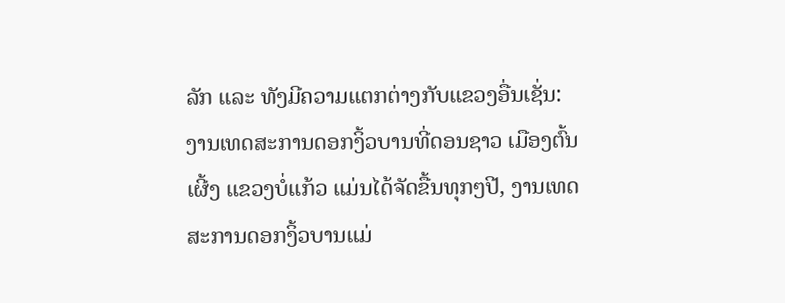ລັກ ແລະ ທັງມີຄວາມແຕກຕ່າງກັບແຂວງອື່ນເຊັ່ນ: ງານເທດສະການດອກງິ້ວບານທີ່ດອນຊາວ ເມືອງຕົ້ນເຜີ້ງ ແຂວງບໍ່ແກ້ວ ແມ່ນໄດ້ຈັດຂື້ນທຸກໆປີ, ງານເທດສະການດອກງິ້ວບານແມ່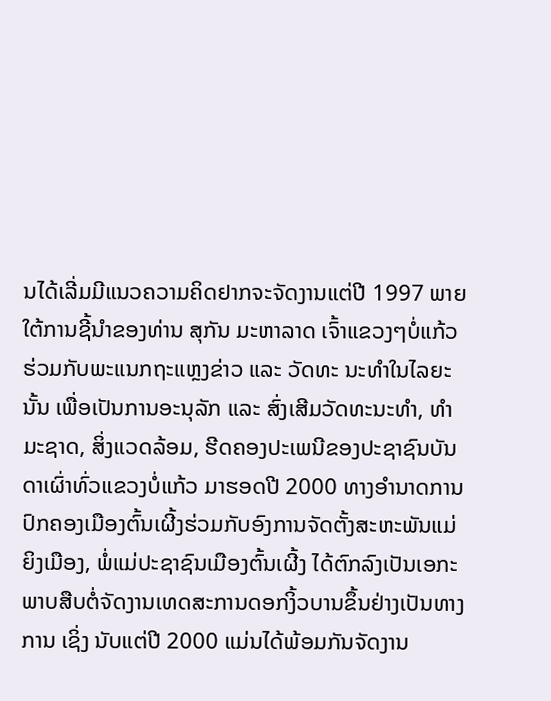ນໄດ້ເລີ່ມມີແນວຄວາມຄິດຢາກຈະຈັດງານແຕ່ປີ 1997 ພາຍໃຕ້ການຊີ້ນຳຂອງທ່ານ ສຸກັນ ມະຫາລາດ ເຈົ້າແຂວງໆບໍ່ແກ້ວຮ່ວມກັບພະແນກຖະແຫຼງຂ່າວ ແລະ ວັດທະ ນະທຳໃນໄລຍະນັ້ນ ເພື່ອເປັນການອະນຸລັກ ແລະ ສົ່ງເສີມວັດທະນະທຳ, ທຳມະຊາດ, ສິ່ງແວດລ້ອມ, ຮີດຄອງປະເພນີຂອງປະຊາຊົນບັນດາເຜົ່າທົ່ວແຂວງບໍ່ແກ້ວ ມາຮອດປີ 2000 ທາງອຳນາດການປົກຄອງເມືອງຕົ້ນເຜີ້ງຮ່ວມກັບອົງການຈັດຕັ້ງສະຫະພັນແມ່ຍິງເມືອງ, ພໍ່ແມ່ປະຊາຊົນເມືອງຕົ້ນເຜີ້ງ ໄດ້ຕົກລົງເປັນເອກະພາບສືບຕໍ່ຈັດງານເທດສະການດອກງິ້ວບານຂຶ້ນຢ່າງເປັນທາງການ ເຊິ່ງ ນັບແຕ່ປີ 2000 ແມ່ນໄດ້ພ້ອມກັນຈັດງານ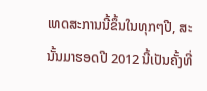ເທດສະການນີ້ຂຶ້ນໃນທຸກໆປີ, ສະນັ້ນມາຮອດປີ 2012 ນີ້ເປັນຄັ້ງທີ່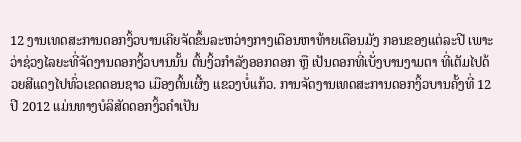12 ງານເທດສະການດອກງິ້ວບານເຄີຍຈັດຂຶ້ນລະຫວ່າງກາງເດືອນຫາທ້າຍເດືອນມັງ ກອນຂອງແຕ່ລະປີ ເພາະວ່າຊ່ວງໄລຍະທີ່ຈັດງານດອກງິ້ວບານນັ້ນ ຕົ້ນງິ້ວກຳລັງອອກດອກ ຫຼື ເປັນດອກທີ່ເບັ່ງບານງາມຕາ ທີ່ເຕັມໄປດ້ວຍສີແດງໄປທົ່ວເຂດດອນຊາວ ເມືອງຕົ້ນເຜີ້ງ ແຂວງບໍ່ແກ້ວ. ການຈັດງານເທດສະການດອກງິ້ວບານຄັ້ງທີ່ 12 ປີ 2012 ແມ່ນທາງບໍລິສັດດອກງິ້ວຄຳເປັນ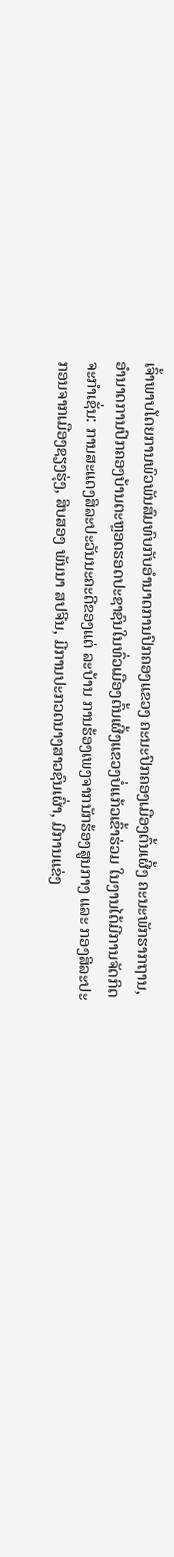ເຈົ້າພາບໂດຍການພົວພັນສົມທົບກັບອຳນາດການປົກຄອງແຂວງ ຄະນະປົກຄອງເມືອງຕົ້ນເຜີ້ງ ຄະນະພັກຮາກຖານ, ອຳນາດການປົກຄອງບ້ານຕະຫຼອດຮອດປະຊາຊົນໃນທົ່ວເມືອງຕົ້ນເຜີ້ງແຂວງບໍ່ແກ້ວເຂົ້າຮ່ວມ ໃນງານໄດ້ມີການຈັດກິດຈະກຳເຊັ່ນ: ການສະແດງສິລະປະວັນນະຄະດີຂອງແຕ່ ລະບ້ານ ການຮ້ອງເພງຈາກນັກຮ້ອງສູນກາງ ແລະ ກອງສິລະປະກອນຈາກເມືອງຊຽງຮຸ່ງ, ສິບສອງ ພັນນາ ສປຈີນ, ມີການປະກວດນາງສາວຊົນເຜົ່າ, ມີການແຂ່ງ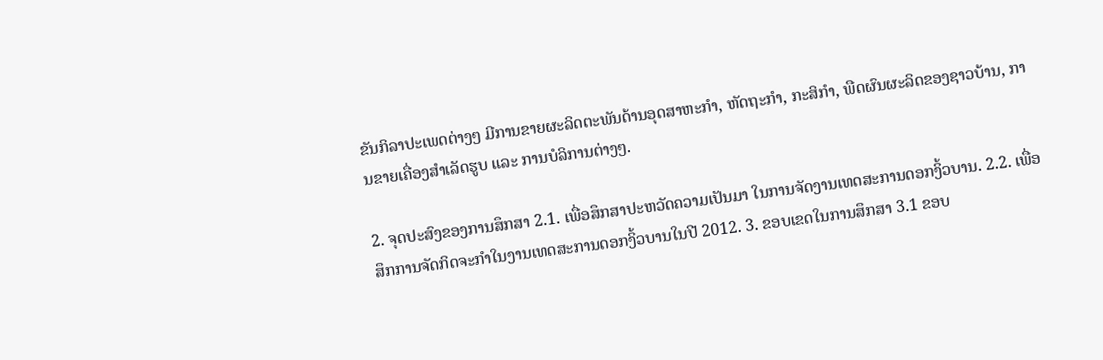ຂັນກິລາປະເພດຕ່າງໆ ມີການຂາຍຜະລິດຕະພັນດ້ານອຸດສາຫະກຳ, ຫັດຖະກຳ, ກະສິກຳ, ພືດຜົນຜະລິດຂອງຊາວບ້ານ, ການຂາຍເຄື່ອງສຳເລັດຮູບ ແລະ ການບໍລິການຕ່າງໆ.

2. ຈຸດປະສົງຂອງການສຶກສາ 2.1. ເພື່ອສຶກສາປະຫວັດຄວາມເປັນມາ ໃນການຈັດງານເທດສະການດອກງິ້ວບານ. 2.2. ເພື່ອສຶກການຈັດກິດຈະກຳໃນງານເທດສະການດອກງິ້ວບານໃນປີ 2012. 3. ຂອບເຂດໃນການສຶກສາ 3.1 ຂອບ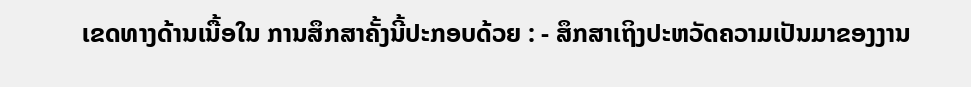ເຂດທາງດ້ານເນື້ອໃນ ການສຶກສາຄັ້ງນີ້ປະກອບດ້ວຍ : - ສຶກສາເຖິງປະຫວັດຄວາມເປັນມາຂອງງານ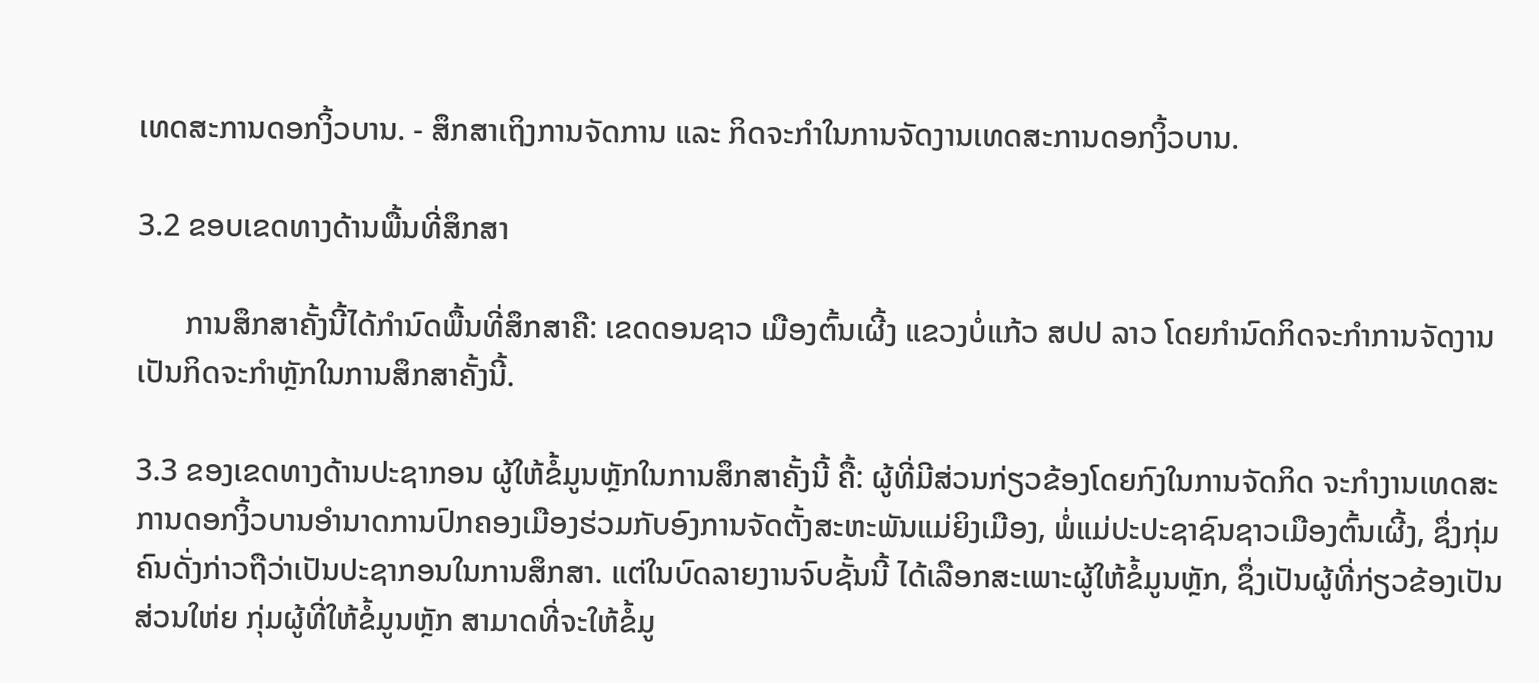ເທດສະການດອກງິ້ວບານ. - ສຶກສາເຖິງການຈັດການ ແລະ ກິດຈະກໍາໃນການຈັດງານເທດສະການດອກງິ້ວບານ.

3.2 ຂອບເຂດທາງດ້ານພື້ນທີ່ສຶກສາ

      ການສຶກສາຄັ້ງນີ້ໄດ້ກຳນົດພື້ນທີ່ສຶກສາຄື: ເຂດດອນຊາວ ເມືອງຕົ້ນເຜີ້ງ ແຂວງບໍ່ແກ້ວ ສປປ ລາວ ໂດຍກຳນົດກິດຈະກຳການຈັດງານເປັນກິດຈະກຳຫຼັກໃນການສຶກສາຄັ້ງນີ້.

3.3 ຂອງເຂດທາງດ້ານປະຊາກອນ ຜູ້ໃຫ້ຂໍ້ມູນຫຼັກໃນການສຶກສາຄັ້ງນີ້ ຄື້: ຜູ້ທີ່ມີສ່ວນກ່ຽວຂ້ອງໂດຍກົງໃນການຈັດກິດ ຈະກຳງານເທດສະການດອກງິ້ວບານອຳນາດການປົກຄອງເມືອງຮ່ວມກັບອົງການຈັດຕັ້ງສະຫະພັນແມ່ຍິງເມືອງ, ພໍ່ແມ່ປະປະຊາຊົນຊາວເມືອງຕົ້ນເຜີ້ງ, ຊຶ່ງກຸ່ມຄົນດັ່ງກ່າວຖືວ່າເປັນປະຊາກອນໃນການສຶກສາ. ແຕ່ໃນບົດລາຍງານຈົບຊັ້ນນີ້ ໄດ້ເລືອກສະເພາະຜູ້ໃຫ້ຂໍ້ມູນຫຼັກ, ຊຶ່ງເປັນຜູ້ທີ່ກ່ຽວຂ້ອງເປັນສ່ວນໃຫ່ຍ ກຸ່ມຜູ້ທີ່ໃຫ້ຂໍ້ມູນຫຼັກ ສາມາດທີ່ຈະໃຫ້ຂໍ້ມູ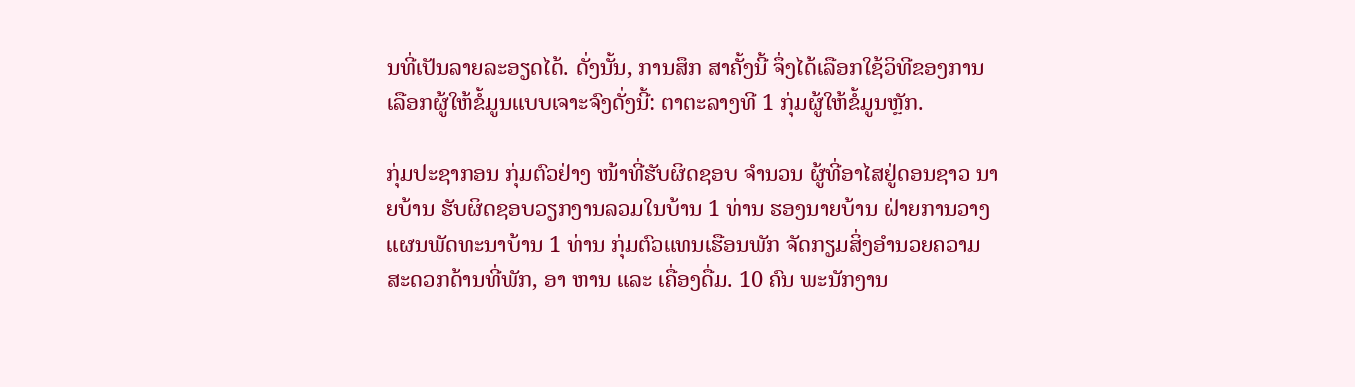ນທີ່ເປັນລາຍລະອຽດໄດ້. ດັ່ງນັ້ນ, ການສຶກ ສາຄັ້ງນີ້ ຈຶ່ງໄດ້ເລືອກໃຊ້ວິທີຂອງການເລືອກຜູ້ໃຫ້ຂໍ້ມູນແບບເຈາະຈົງດັ່ງນີ້: ຕາຕະລາງທີ 1 ກຸ່ມຜູ້ໃຫ້ຂໍ້ມູນຫຼັກ.

ກຸ່ມປະຊາກອນ ກຸ່ມຕົວຢ່າງ ໜ້າທີ່ຮັບຜິດຊອບ ຈຳນວນ ຜູ້ທີ່ອາໄສຢູ່ດອນຊາວ ນາຍບ້ານ ຮັບຜິດຊອບວຽກງານລວມໃນບ້ານ 1 ທ່ານ ຮອງນາຍບ້ານ ຝ່າຍການວາງແຜນພັດທະນາບ້ານ 1 ທ່ານ ກຸ່ມຕົວແທນເຮືອນພັກ ຈັດກຽມສິ່ງອຳນວຍຄວາມສະດວກດ້ານທີ່ພັກ, ອາ ຫານ ແລະ ເຄື່ອງດື່ມ. 10 ຄົນ ພະນັກງານ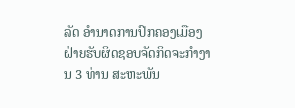ລັດ ອຳນາດການປົກຄອງເມືອງ ຝ່າຍຮັບຜິດຊອບຈັດກິດຈະກຳງານ 3 ທ່ານ ສະຫະພັນ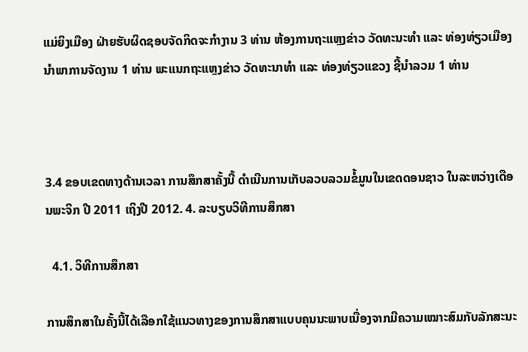ແມ່ຍິງເມືອງ ຝ່າຍຮັບຜິດຊອບຈັດກິດຈະກຳງານ 3 ທ່ານ ຫ້ອງການຖະແຫຼງຂ່າວ ວັດທະນະທຳ ແລະ ທ່ອງທ່ຽວເມືອງ ນຳພາການຈັດງານ 1 ທ່ານ ພະແນກຖະແຫຼງຂ່າວ ວັດທະນາທຳ ແລະ ທ່ອງທ່ຽວແຂວງ ຊີ້ນຳລວມ 1 ທ່ານ



3.4 ຂອບເຂດທາງດ້ານເວລາ ການສຶກສາຄັ້ງນີ້ ດຳເນີນການເກັບລວບລວມຂໍ້ມູນໃນເຂດດອນຊາວ ໃນລະຫວ່າງເດືອນພະຈິກ ປີ 2011 ເຖິງປີ 2012. 4. ລະບຽບວິທີການສຶກສາ

  4.1. ວິທີການສຶກສາ

ການສຶກສາໃນຄັ້ງນີ້ໄດ້ເລືອກໃຊ້ແນວທາງຂອງການສຶກສາແບບຄຸນນະພາບເນື່ອງຈາກມີຄວາມເໝາະສົມກັບລັກສະນະ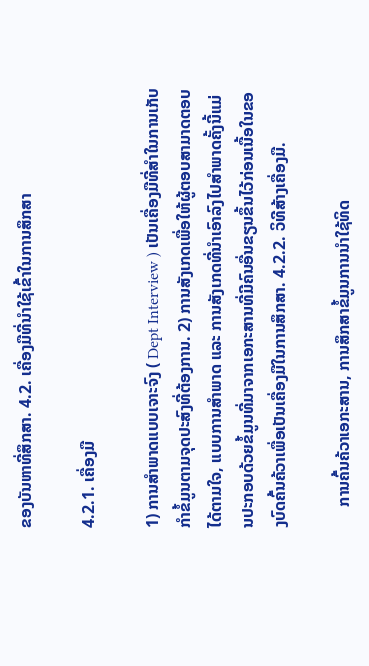ຂອງບັນຫາທີ່ສຶກສາ. 4.2. ເຄື່ອງມືທີ່ນຳໃຊ້ເຂົ້າໃນການສຶກສາ

4.2.1. ເຄື່ອງມື

1) ການສຳພາດແບບເຈາະຈົງ ( Dept Interview ) ເປັນເຄື່ອງມືທີ່ສຳໃນການເກັບກໍາຂໍ້ມູນຕາມຈຸດປະສົງທີ່ຕ້ອງການ. 2) ການສັງເກດເພື່ອໃຫ້ຜູ້ຕອບສາມາດຕອບໄດ້ຕາມໃຈ, ແບບການສຳພາດ ແລະ ການສັງເກດທີ່ນຳເອົາລົງໄປສຳພາດຄັ້ງນີ້ແມ່ນປະກອບດ້ວຍຂໍ້ມູນທີ່ມາຈາກເອກະສານທີ່ມີຄົນອື່ນຂຽນຂຶ້ນໄວ້ກ່ອນເນື້ອໃນຂອງບົດຄົ້ນຄ້ວາເພື່ອເປັນເຄື່ອງມືໃນການສຶກສາ. 4.2.2. ວິທີສ້າງເຄື່ອງມື.

     ການຄົ້ນຄ້ວາເອກະສານ, ການສຶກສາຂໍ້ມູນການນໍາໃຊ້ທິດ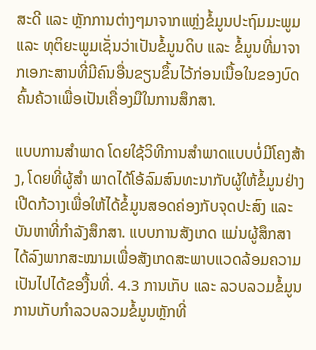ສະດີ ແລະ ຫຼັກການຕ່າງໆມາຈາກແຫຼ່ງຂໍ້ມູນປະຖົມມະພູມ ແລະ ທຸຕິຍະພູມເຊັ່ນວ່າເປັນຂໍ້ມູນດິບ ແລະ ຂໍ້ມູນທີ່ມາຈາກເອກະສານທີ່ມີຄົນອື່ນຂຽນຂຶ້ນໄວ້ກ່ອນເນື້ອໃນຂອງບົດຄົ້ນຄ້ວາເພື່ອເປັນເຄື່ອງມືໃນການສຶກສາ.

ແບບການສຳພາດ ໂດຍໃຊ້ວິທີການສຳພາດແບບບໍ່ມີໂຄງສ້າງ, ໂດຍທີ່ຜູ້ສຳ ພາດໄດ້ໂອ້ລົມສົນທະນາກັບຜູ້ໃຫ້ຂໍ້ມູນຢ່າງເປີດກ້ວາງເພື່ອໃຫ້ໄດ້ຂໍ້ມູນສອດຄ່ອງກັບຈຸດປະສົງ ແລະ ບັນຫາທີ່ກຳລັງສຶກສາ. ແບບການສັງເກດ ແມ່ນຜູ້ສຶກສາໄດ້ລົງພາກສະໝາມເພື່ອສັງເກດສະພາບແວດລ້ອມຄວາມເປັນໄປໄດ້ຂອງື້ນທີ່. 4.3 ການເກັບ ແລະ ລວບລວມຂໍ້ມູນ ການເກັບກຳລວບລວມຂໍ້ມູນຫຼັກທີ່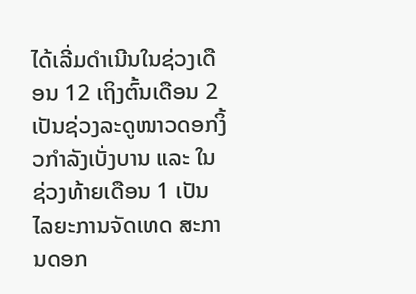ໄດ້ເລີ່ມດຳເນີນໃນຊ່ວງເດືອນ 12 ເຖິງຕົ້ນເດືອນ 2 ເປັນຊ່ວງລະດູໜາວດອກງິ້ວກຳລັງເບັ່ງບານ ແລະ ໃນຊ່ວງທ້າຍເດືອນ 1 ເປັນໄລຍະການຈັດເທດ ສະການດອກ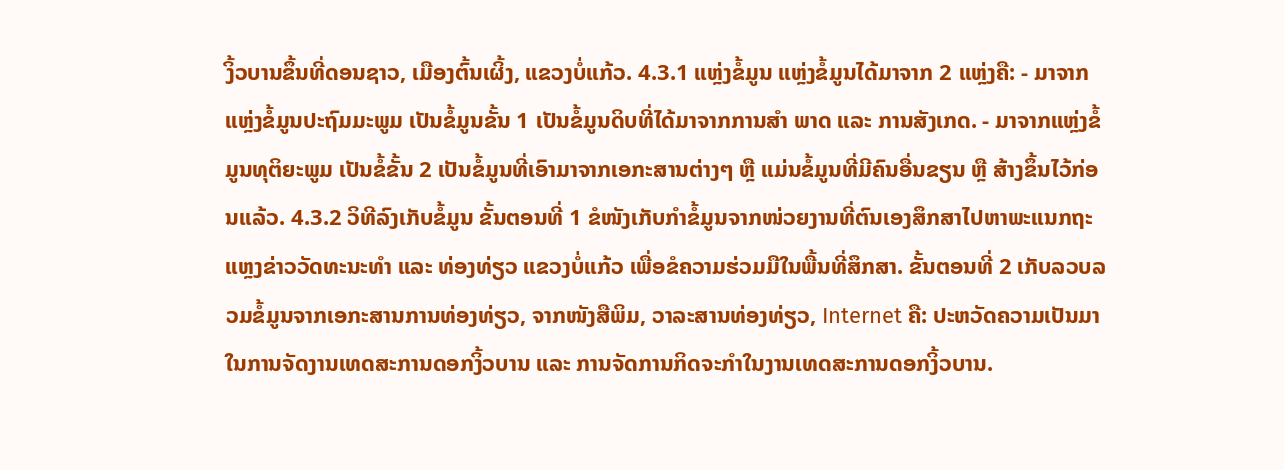ງິ້ວບານຂຶ້ນທີ່ດອນຊາວ, ເມືອງຕົ້ນເຜິ້ງ, ແຂວງບໍ່ແກ້ວ. 4.3.1 ແຫຼ່ງຂໍ້ມູນ ແຫຼ່ງຂໍ້ມູນໄດ້ມາຈາກ 2 ແຫຼ່ງຄື: - ມາຈາກແຫຼ່ງຂໍ້ມູນປະຖົມມະພູມ ເປັນຂໍ້ມູນຂັ້ນ 1 ເປັນຂໍ້ມູນດິບທີ່ໄດ້ມາຈາກການສຳ ພາດ ແລະ ການສັງເກດ. - ມາຈາກແຫຼ່ງຂໍ້ມູນທຸຕິຍະພູມ ເປັນຂໍ້ຂັ້ນ 2 ເປັນຂໍ້ມູນທີ່ເອົາມາຈາກເອກະສານຕ່າງໆ ຫຼື ແມ່ນຂໍ້ມູນທີ່ມີຄົນອື່ນຂຽນ ຫຼື ສ້າງຂຶ້ນໄວ້ກ່ອນແລ້ວ. 4.3.2 ວິທີລົງເກັບຂໍ້ມູນ ຂັ້ນຕອນທີ່ 1 ຂໍໜັງເກັບກໍາຂໍ້ມູນຈາກໜ່ວຍງານທີ່ຕົນເອງສຶກສາໄປຫາພະແນກຖະແຫຼງຂ່າວວັດທະນະທຳ ແລະ ທ່ອງທ່ຽວ ແຂວງບໍ່ແກ້ວ ເພື່ອຂໍຄວາມຮ່ວມມືໃນພື້ນທີ່ສຶກສາ. ຂັ້ນຕອນທີ່ 2 ເກັບລວບລວມຂໍ້ມູນຈາກເອກະສານການທ່ອງທ່ຽວ, ຈາກໜັງສືພິມ, ວາລະສານທ່ອງທ່ຽວ, Internet ຄື: ປະຫວັດຄວາມເປັນມາໃນການຈັດງານເທດສະການດອກງິ້ວບານ ແລະ ການຈັດການກິດຈະກຳໃນງານເທດສະການດອກງິ້ວບານ.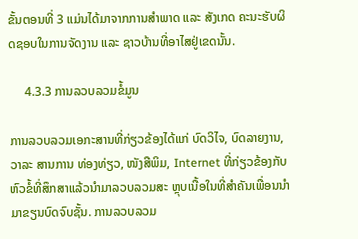ຂັ້ນຕອນທີ່ 3 ແມ່ນໄດ້ມາຈາກການສຳພາດ ແລະ ສັງເກດ ຄະນະຮັບຜິດຊອບໃນການຈັດງານ ແລະ ຊາວບ້ານທີ່ອາໄສຢູ່ເຂດນັ້ນ.

     4.3.3 ການລວບລວມຂໍ້ມູນ

ການລວບລວມເອກະສານທີ່ກ່ຽວຂ້ອງໄດ້ແກ່ ບົດວິໄຈ, ບົດລາຍງານ, ວາລະ ສານການ ທ່ອງທ່ຽວ, ໜັງສືພິມ, Internet ທີ່ກ່ຽວຂ້ອງກັບຫົວຂໍ້ທີ່ສຶກສາແລ້ວນໍາມາລວບລວມສະ ຫຼຸບເນື້ອໃນທີ່ສຳຄັນເພື່ອນນຳມາຂຽນບົດຈົບຊັ້ນ. ການລວບລວມ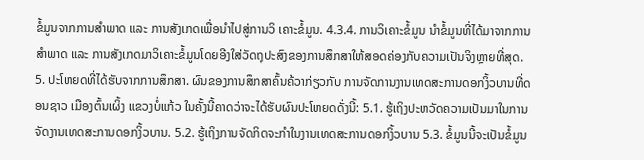ຂໍ້ມູນຈາກການສຳພາດ ແລະ ການສັງເກດເພື່ອນຳໄປສູ່ການວິ ເຄາະຂໍ້ມູນ. 4.3.4. ການວິເຄາະຂໍ້ມູນ ນຳຂໍ້ມູນທີ່ໄດ້ມາຈາກການສຳພາດ ແລະ ການສັງເກດມາວິເຄາະຂໍ້ມູນໂດຍອີງໃສ່ວັດຖຸປະສົງຂອງການສຶກສາໃຫ້ສອດຄ່ອງກັບຄວາມເປັນຈິງຫຼາຍທີ່ສຸດ. 5. ປະໂຫຍດທີ່ໄດ້ຮັບຈາກການສຶກສາ. ຜົນຂອງການສຶກສາຄົ້ນຄ້ວາກ່ຽວກັບ ການຈັດການງານເທດສະການດອກງິ້ວບານທີ່ດອນຊາວ ເມືອງຕົ້ນເຜິ້ງ ແຂວງບໍ່ແກ້ວ ໃນຄັ້ງນີ້ຄາດວ່າຈະໄດ້ຮັບຜົນປະໂຫຍດດັ່ງນີ້: 5.1. ຮູ້ເຖິງປະຫວັດຄວາມເປັນມາໃນການຈັດງານເທດສະການດອກງິ້ວບານ. 5.2. ຮູ້ເຖິງການຈັດກິດຈະກຳໃນງານເທດສະການດອກງິ້ວບານ 5.3. ຂໍ້ມູນນີ້ຈະເປັນຂໍ້ມູນ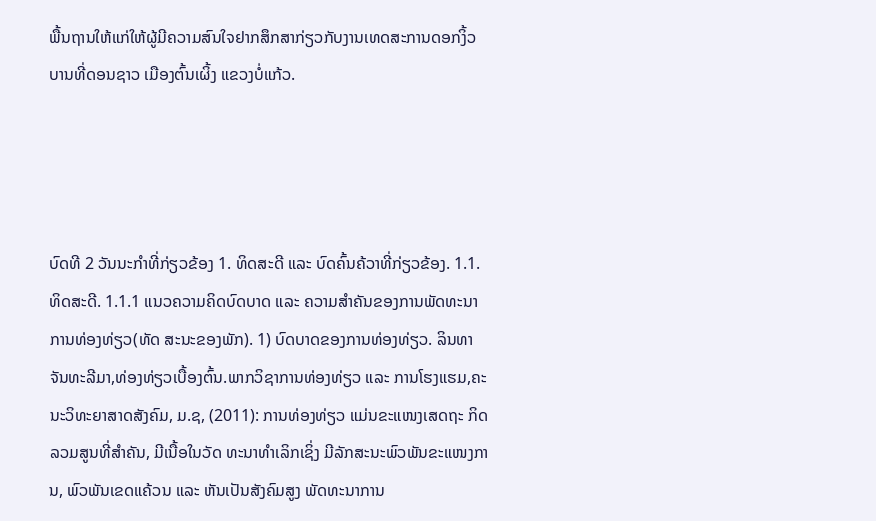ພື້ນຖານໃຫ້ແກ່ໃຫ້ຜູ້ມີຄວາມສົນໃຈຢາກສຶກສາກ່ຽວກັບງານເທດສະການດອກງິ້ວບານທີ່ດອນຊາວ ເມືອງຕົ້ນເຜິ້ງ ແຂວງບໍ່ແກ້ວ.




ບົດທີ 2 ວັນນະກຳທີ່ກ່ຽວຂ້ອງ 1. ທິດສະດີ ແລະ ບົດຄົ້ນຄ້ວາທີ່ກ່ຽວຂ້ອງ. 1.1. ທິດສະດີ. 1.1.1 ແນວຄວາມຄິດບົດບາດ ແລະ ຄວາມສຳຄັນຂອງການພັດທະນາການທ່ອງທ່ຽວ(ທັດ ສະນະຂອງພັກ). 1) ບົດບາດຂອງການທ່ອງທ່ຽວ. ລິນທາ ຈັນທະລີມາ,ທ່ອງທ່ຽວເບື້ອງຕົ້ນ.ພາກວິຊາການທ່ອງທ່ຽວ ແລະ ການໂຮງແຮມ,ຄະນະວິທະຍາສາດສັງຄົມ, ມ.ຊ, (2011): ການທ່ອງທ່ຽວ ແມ່ນຂະແໜງເສດຖະ ກິດລວມສູນທີ່ສຳຄັນ, ມີເນື້ອໃນວັດ ທະນາທຳເລິກເຊິ່ງ ມີລັກສະນະພົວພັນຂະແໜງການ, ພົວພັນເຂດແຄ້ວນ ແລະ ຫັນເປັນສັງຄົມສູງ ພັດທະນາການ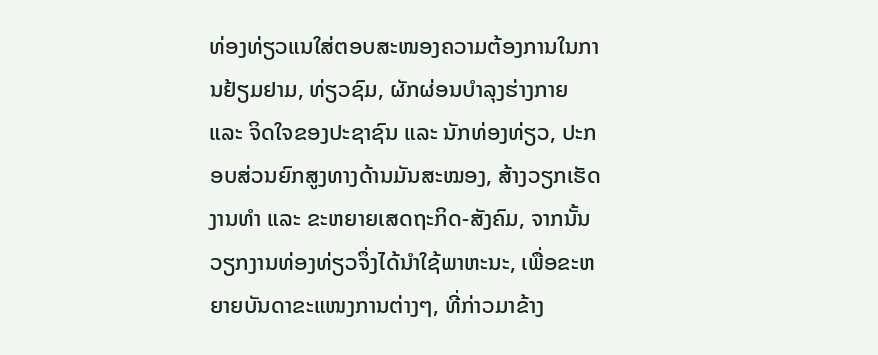ທ່ອງທ່ຽວແນໃສ່ຕອບສະໜອງຄວາມຕ້ອງການໃນການຢ້ຽມຢາມ, ທ່ຽວຊົມ, ຜັກຜ່ອນບຳລຸງຮ່າງກາຍ ແລະ ຈິດໃຈຂອງປະຊາຊົນ ແລະ ນັກທ່ອງທ່ຽວ, ປະກອບສ່ວນຍົກສູງທາງດ້ານມັນສະໝອງ, ສ້າງວຽກເຮັດງານທຳ ແລະ ຂະຫຍາຍເສດຖະກິດ-ສັງຄົມ, ຈາກນັ້ນວຽກງານທ່ອງທ່ຽວຈຶ່ງໄດ້ນຳໃຊ້ພາຫະນະ, ເພື່ອຂະຫຍາຍບັນດາຂະແໜງການຕ່າງໆ, ທີ່ກ່າວມາຂ້າງ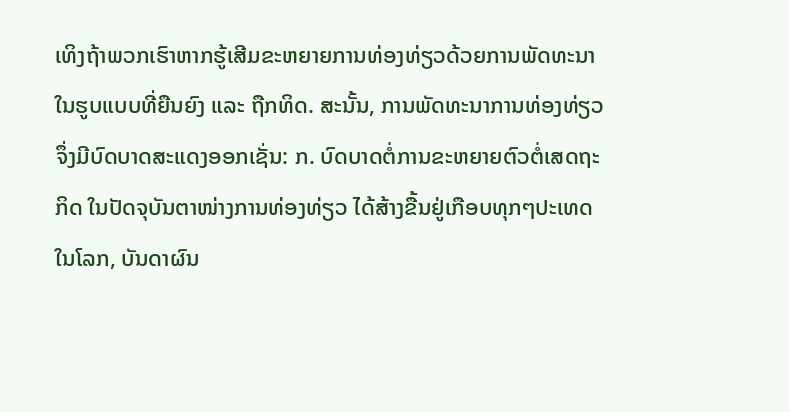ເທິງຖ້າພວກເຮົາຫາກຮູ້ເສີມຂະຫຍາຍການທ່ອງທ່ຽວດ້ວຍການພັດທະນາໃນຮູບແບບທີ່ຍືນຍົງ ແລະ ຖືກທິດ. ສະນັ້ນ, ການພັດທະນາການທ່ອງທ່ຽວຈຶ່ງມີບົດບາດສະແດງອອກເຊັ່ນ: ກ. ບົດບາດຕໍ່ການຂະຫຍາຍຕົວຕໍ່ເສດຖະກິດ ໃນປັດຈຸບັນຕາໜ່າງການທ່ອງທ່ຽວ ໄດ້ສ້າງຂື້ນຢູ່ເກືອບທຸກໆປະເທດໃນໂລກ, ບັນດາຜົນ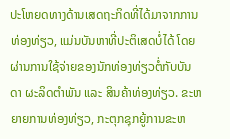ປະໂຫຍດທາງດ້ານເສດຖະກິດທີ່ໄດ້ມາຈາກການທ່ອງທ່ຽວ, ແມ່ນບັນຫາທີ່ປະຕິເສດບໍ່ໄດ້ ໂດຍຜ່ານການໃຊ້ຈ່າຍຂອງນັກທ່ອງທ່ຽວຕໍ່ກັບບັນດາ ຜະລິດຕຳພັນ ແລະ ສິນຄ້າທ່ອງທ່ຽວ. ຂະຫຍາຍການທ່ອງທ່ຽວ, ກະຕຸກຊຸກຍູ້ການຂະຫ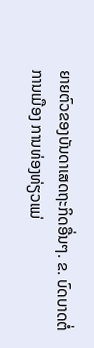ຍາຍຕົວຂອງບັນດາເສດຖະກິດອື່ນໆ. ຂ. ບົດບາດຕໍ່ການເມືອງ ການທ່ອງທ່ຽວແມ່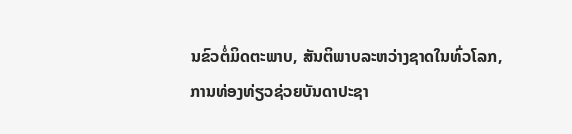ນຂົວຕໍ່ມິດຕະພາບ, ສັນຕິພາບລະຫວ່າງຊາດໃນທົ່ວໂລກ, ການທ່ອງທ່ຽວຊ່ວຍບັນດາປະຊາ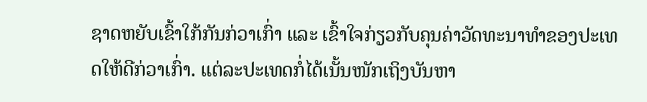ຊາດຫຍັບເຂົ້າໃກ້ກັນກ່ວາເກົ່າ ແລະ ເຂົ້າໃຈກ່ຽວກັບຄຸນຄ່າວັດທະນາທຳຂອງປະເທດໃຫ້ດີກ່ວາເກົ່າ. ແຕ່ລະປະເທດກໍ່ໄດ້ເນັ້ນໜັກເຖິງບັນຫາ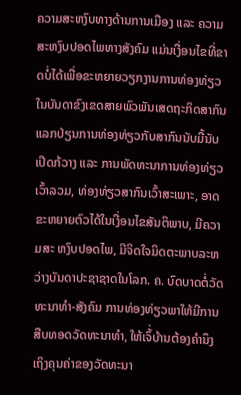ຄວາມສະຫງົບທາງດ້ານການເມືອງ ແລະ ຄວາມສະຫງົບປອດໄພທາງສັງຄົມ ແມ່ນເງື່ອນໄຂທີ່ຂາດບໍ່ໄດ້ເພື່ອຂະຫຍາຍວຽກງານການທ່ອງທ່ຽວ ໃນບັນດາຂົງເຂດສາຍພົວພັນເສດຖະກິດສາກົນແລກປ່ຽນການທ່ອງທ່ຽວກັບສາກົນນັບມື້ນັບເປີດກ້ວາງ ແລະ ການພັດທະນາການທ່ອງທ່ຽວເວົ້າລວມ, ທ່ອງທ່ຽວສາກົນເວົ້າສະເພາະ, ອາດຂະຫຍາຍຕົວໄດ້ໃນເງື່ອນໄຂສັນຕິພາບ, ມີຄວາມສະ ຫງົບປອດໄພ, ມີຈິດໃຈມິດຕະພາບລະຫວ່າງບັນດາປະຊາຊາດໃນໂລກ. ຄ. ບົດບາດຕໍ່ວັດທະນາທຳ-ສັງຄົມ ການທ່ອງທ່ຽວພາໃຫ້ມີການສືບທອດວັດທະນາທຳ, ໃຫ້ເຈົ້່ບ້ານຕ້ອງຄຳນຶງເຖິງຄຸນຄ່າຂອງວັດທະນາ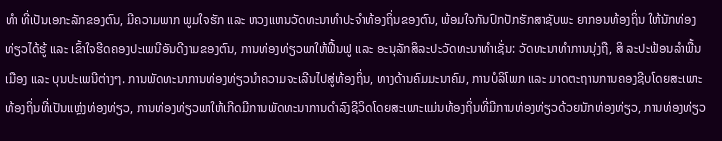ທຳ ທີ່ເປັນເອກະລັກຂອງຕົນ, ມີຄວາມພາກ ພູມໃຈຮັກ ແລະ ຫວງແຫນວັດທະນາທຳປະຈຳທ້ອງຖິ່ນຂອງຕົນ, ພ້ອມໃຈກັນປົກປັກຮັກສາຊັບພະ ຍາກອນທ້ອງຖິ່ນ ໃຫ້ນັກທ່ອງທ່ຽວໄດ້ຮູ້ ແລະ ເຂົ້າໃຈຮີດຄອງປະເພນີອັນດີງາມຂອງຕົນ, ການທ່ອງທ່ຽວພາໃຫ້ຟື້ນຟູ ແລະ ອະນຸລັກສິລະປະວັດທະນາທຳເຊັ່ນ: ວັດທະນາທຳການນຸ່ງຖື, ສິ ລະປະຟ້ອນລຳພື້ນເມືອງ ແລະ ບຸນປະເພນີຕ່າງໆ. ການພັດທະນາການທ່ອງທ່ຽວນຳຄວາມຈະເລີນໄປສູ່ທ້ອງຖິ່ນ, ທາງດ້ານຄົມມະນາຄົມ, ການບໍລິໂພກ ແລະ ມາດຕະຖານການຄອງຊີບໂດຍສະເພາະທ້ອງຖິ່ນທີ່ເປັນແຫຼ່ງທ່ອງທ່ຽວ, ການທ່ອງທ່ຽວພາໃຫ້ເກີດມີການພັດທະນາການດຳລົງຊີວິດໂດຍສະເພາະແມ່ນທ້ອງຖິ່ນທີ່ມີການທ່ອງທ່ຽວດ້ວຍນັກທ່ອງທ່ຽວ, ການທ່ອງທ່ຽວ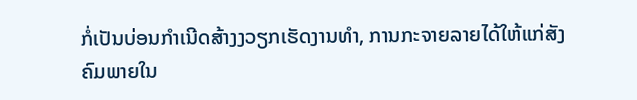ກໍ່ເປັນບ່ອນກຳເນີດສ້າງງວຽກເຮັດງານທຳ, ການກະຈາຍລາຍໄດ້ໃຫ້ແກ່ສັງຄົມພາຍໃນ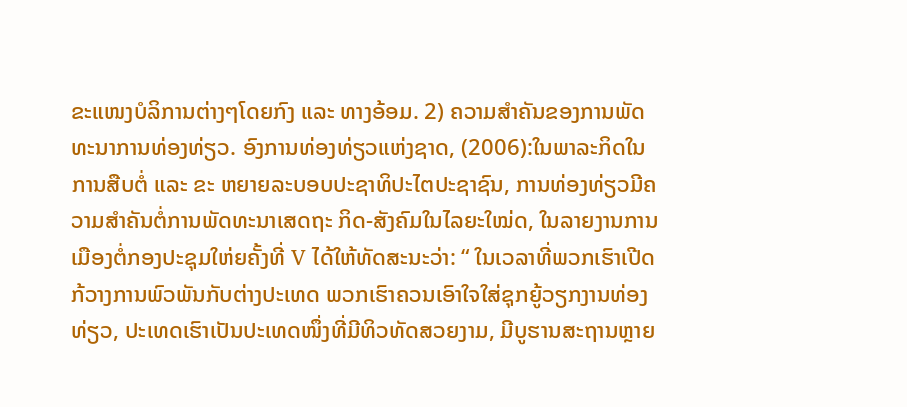ຂະແໜງບໍລິການຕ່າງໆໂດຍກົງ ແລະ ທາງອ້ອມ. 2) ຄວາມສຳຄັນຂອງການພັດທະນາການທ່ອງທ່ຽວ. ອົງການທ່ອງທ່ຽວແຫ່ງຊາດ, (2006):ໃນພາລະກິດໃນການສືບຕໍ່ ແລະ ຂະ ຫຍາຍລະບອບປະຊາທິປະໄຕປະຊາຊົນ, ການທ່ອງທ່ຽວມີຄວາມສຳຄັນຕໍ່ການພັດທະນາເສດຖະ ກິດ-ສັງຄົມໃນໄລຍະໃໝ່ດ, ໃນລາຍງານການເມືອງຕໍ່ກອງປະຊຸມໃຫ່ຍຄັ້ງທີ່ V ໄດ້ໃຫ້ທັດສະນະວ່າ: “ ໃນເວລາທີ່ພວກເຮົາເປີດກ້ວາງການພົວພັນກັບຕ່າງປະເທດ ພວກເຮົາຄວນເອົາໃຈໃສ່ຊຸກຍູ້ວຽກງານທ່ອງທ່ຽວ, ປະເທດເຮົາເປັນປະເທດໜຶ່ງທີ່ມີທິວທັດສວຍງາມ, ມີບູຮານສະຖານຫຼາຍ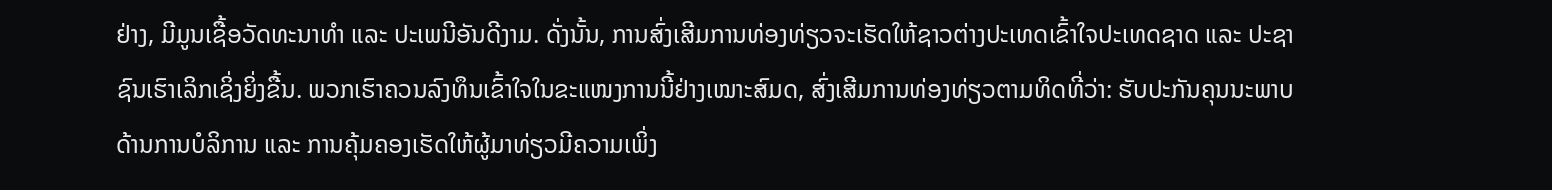ຢ່າງ, ມີມູນເຊື້ອວັດທະນາທຳ ແລະ ປະເພນີອັນດີງາມ. ດັ່ງນັ້ນ, ການສົ່ງເສີມການທ່ອງທ່ຽວຈະເຮັດໃຫ້ຊາວຕ່າງປະເທດເຂົ້າໃຈປະເທດຊາດ ແລະ ປະຊາຊົນເຮົາເລິກເຊິ່ງຍິ່ງຂື້ນ. ພວກເຮົາຄວນລົງທຶນເຂົ້າໃຈໃນຂະແໜງການນີ້ຢ່າງເໝາະສົມດ, ສົ່ງເສີມການທ່ອງທ່ຽວຕາມທິດທີ່ວ່າ: ຮັບປະກັນຄຸນນະພາບດ້ານການບໍລິການ ແລະ ການຄຸ້ມຄອງເຮັດໃຫ້ຜູ້ມາທ່ຽວມີຄວາມເພິ່ງ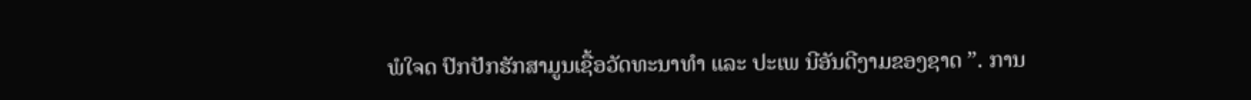ພໍໃຈດ ປົກປັກຮັກສາມູນເຊື້ອວັດທະນາທຳ ແລະ ປະເພ ນີອັນດີງາມຂອງຊາດ ”. ການ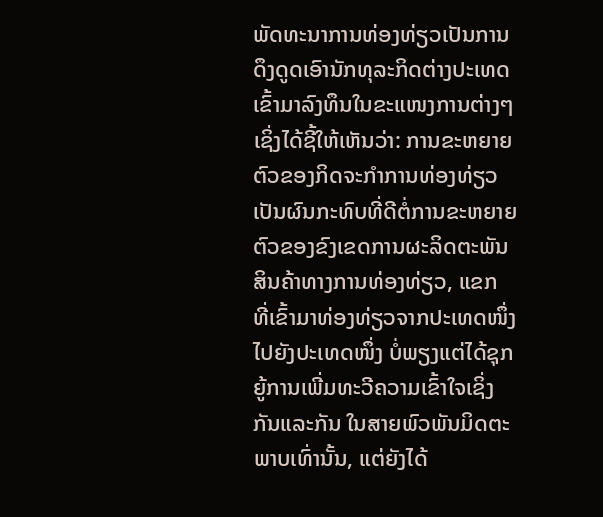ພັດທະນາການທ່ອງທ່ຽວເປັນການດຶງດູດເອົານັກທຸລະກິດຕ່າງປະເທດເຂົ້າມາລົງທຶນໃນຂະແໜງການຕ່າງໆ ເຊິ່ງໄດ້ຊີ້ໃຫ້ເຫັນວ່າ: ການຂະຫຍາຍຕົວຂອງກິດຈະກຳການທ່ອງທ່ຽວເປັນຜົນກະທົບທີ່ດີຕໍ່ການຂະຫຍາຍຕົວຂອງຂົງເຂດການຜະລິດຕະພັນສິນຄ້າທາງການທ່ອງທ່ຽວ, ແຂກ ທີ່ເຂົ້າມາທ່ອງທ່ຽວຈາກປະເທດໜຶ່ງໄປຍັງປະເທດໜຶ່ງ ບໍ່ພຽງແຕ່ໄດ້ຊຸກຍູ້ການເພີ່ມທະວີຄວາມເຂົ້າໃຈເຊິ່ງກັນແລະກັນ ໃນສາຍພົວພັນມິດຕະພາບເທົ່ານັ້ນ, ແຕ່ຍັງໄດ້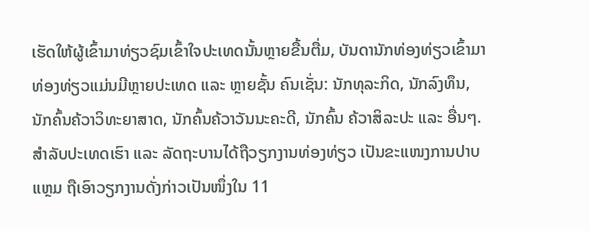ເຮັດໃຫ້ຜູ້ເຂົ້າມາທ່ຽວຊົມເຂົ້າໃຈປະເທດນັ້ນຫຼາຍຂື້ນຕື່ມ, ບັນດານັກທ່ອງທ່ຽວເຂົ້າມາທ່ອງທ່ຽວແມ່ນມີຫຼາຍປະເທດ ແລະ ຫຼາຍຊັ້ນ ຄົນເຊັ່ນ: ນັກທຸລະກິດ, ນັກລົງທຶນ, ນັກຄົ້ນຄ້ວາວິທະຍາສາດ, ນັກຄົ້ນຄ້ວາວັນນະຄະດີ, ນັກຄົ້ນ ຄ້ວາສິລະປະ ແລະ ອື່ນໆ. ສຳລັບປະເທດເຮົາ ແລະ ລັດຖະບານໄດ້ຖືວຽກງານທ່ອງທ່ຽວ ເປັນຂະແໜງການປາບແຫຼມ ຖືເອົາວຽກງານດັ່ງກ່າວເປັນໜຶ່ງໃນ 11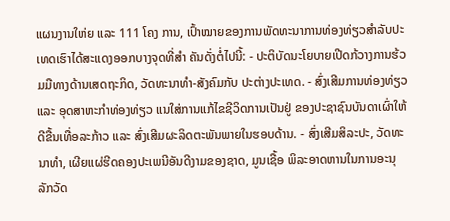ແຜນງານໃຫ່ຍ ແລະ 111 ໂຄງ ການ, ເປົ້າໝາຍຂອງການພັດທະນາການທ່ອງທ່ຽວສຳລັບປະເທດເຮົາໄດ້ສະແດງອອກບາງຈຸດທີ່ສຳ ຄັນດັ່ງຕໍ່ໄປນີ້: - ປະຕິບັດນະໂຍບາຍເປີດກ້ວາງການຮ້ວມມືທາງດ້ານເສດຖະກິດ, ວັດທະນາທຳ-ສັງຄົມກັບ ປະຕ່າງປະເທດ. - ສົ່ງເສີມການທ່ອງທ່ຽວ ແລະ ອຸດສາຫະກຳທ່ອງທ່ຽວ ແນໃສ່ການແກ້ໄຂຊີວິດການເປັນຢູ່ ຂອງປະຊາຊົນບັນດາເຜົ່າໃຫ້ດີຂື້ນເທື່ອລະກ້າວ ແລະ ສົ່ງເສີມຜະລິດຕະພັນພາຍໃນຮອບດ້ານ. - ສົ່ງເສີມສິລະປະ, ວັດທະນາທຳ, ເຜີຍແຜ່ຮີດຄອງປະເພນີອັນດີງາມຂອງຊາດ, ມູນເຊື້ອ ພິລະອາດຫານໃນການອະນຸລັກວັດ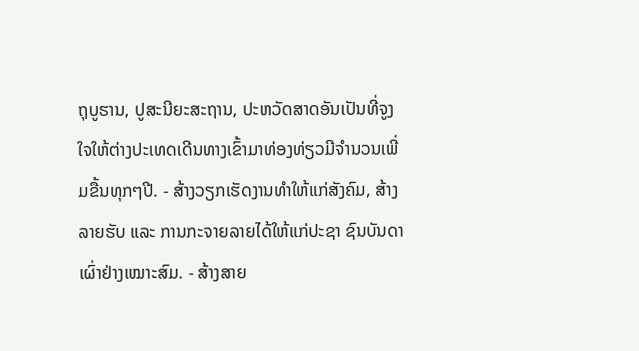ຖຸບູຮານ, ປູສະນີຍະສະຖານ, ປະຫວັດສາດອັນເປັນທີ່ຈູງໃຈໃຫ້ຕ່າງປະເທດເດີນທາງເຂົ້າມາທ່ອງທ່ຽວມີຈຳນວນເພີ່ມຂື້ນທຸກໆປີ. - ສ້າງວຽກເຮັດງານທຳໃຫ້ແກ່ສັງຄົມ, ສ້າງລາຍຮັບ ແລະ ການກະຈາຍລາຍໄດ້ໃຫ້ແກ່ປະຊາ ຊົນບັນດາເຜົ່າຢ່າງເໝາະສົມ. - ສ້າງສາຍ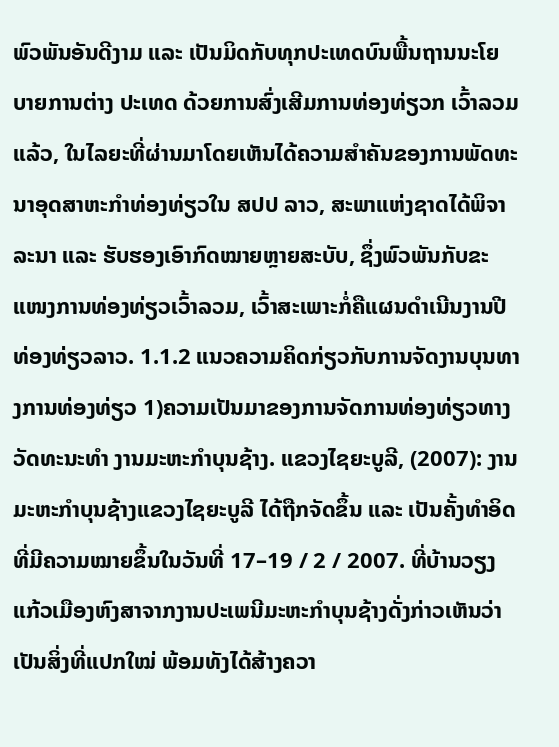ພົວພັນອັນດີງາມ ແລະ ເປັນມິດກັບທຸກປະເທດບົນພື້ນຖານນະໂຍບາຍການຕ່າງ ປະເທດ ດ້ວຍການສົ່ງເສີມການທ່ອງທ່ຽວກ ເວົ້າລວມແລ້ວ, ໃນໄລຍະທີ່ຜ່ານມາໂດຍເຫັນໄດ້ຄວາມສຳຄັນຂອງການພັດທະນາອຸດສາຫະກຳທ່ອງທ່ຽວໃນ ສປປ ລາວ, ສະພາແຫ່ງຊາດໄດ້ພິຈາລະນາ ແລະ ຮັບຮອງເອົາກົດໝາຍຫຼາຍສະບັບ, ຊຶ່ງພົວພັນກັບຂະແໜງການທ່ອງທ່ຽວເວົ້າລວມ, ເວົ້າສະເພາະກໍ່ຄືແຜນດຳເນີນງານປີທ່ອງທ່ຽວລາວ. 1.1.2 ແນວຄວາມຄິດກ່ຽວກັບການຈັດງານບຸນທາງການທ່ອງທ່ຽວ 1)ຄວາມເປັນມາຂອງການຈັດການທ່ອງທ່ຽວທາງວັດທະນະທຳ ງານມະຫະກຳບຸນຊ້າງ. ແຂວງໄຊຍະບູລີ, (2007): ງານມະຫະກຳບຸນຊ້າງແຂວງໄຊຍະບູລີ ໄດ້ຖືກຈັດຂຶ້ນ ແລະ ເປັນຄັ້ງທຳອິດທີ່ມີຄວາມໝາຍຂຶ້ນໃນວັນທີ່ 17–19 / 2 / 2007. ທີ່ບ້ານວຽງແກ້ວເມືອງຫົງສາຈາກງານປະເພນີມະຫະກຳບຸນຊ້າງດັ່ງກ່າວເຫັນວ່າເປັນສິ່ງທີ່ແປກໃໝ່ ພ້ອມທັງໄດ້ສ້າງຄວາ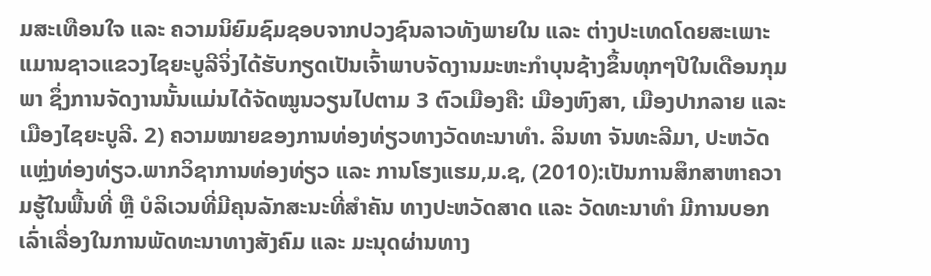ມສະເທືອນໃຈ ແລະ ຄວາມນິຍົມຊົມຊອບຈາກປວງຊົນລາວທັງພາຍໃນ ແລະ ຕ່າງປະເທດໂດຍສະເພາະແມານຊາວແຂວງໄຊຍະບູລີຈິ່ງໄດ້ຮັບກຽດເປັນເຈົ້າພາບຈັດງານມະຫະກຳບຸນຊ້າງຂຶ້ນທຸກໆປີໃນເດືອນກຸມພາ ຊຶ່ງການຈັດງານນັ້ນແມ່ນໄດ້ຈັດໝູນວຽນໄປຕາມ 3 ຕົວເມືອງຄື: ເມືອງຫົງສາ, ເມືອງປາກລາຍ ແລະ ເມືອງໄຊຍະບູລີ. 2) ຄວາມໝາຍຂອງການທ່ອງທ່ຽວທາງວັດທະນາທຳ. ລິນທາ ຈັນທະລີມາ, ປະຫວັດແຫຼ່ງທ່ອງທ່ຽວ.ພາກວິຊາການທ່ອງທ່ຽວ ແລະ ການໂຮງແຮມ,ມ.ຊ, (2010):ເປັນການສຶກສາຫາຄວາມຮູ້ໃນພື້ນທີ່ ຫຼື ບໍລິເວນທີ່ມີຄຸນລັກສະນະທີ່ສຳຄັນ ທາງປະຫວັດສາດ ແລະ ວັດທະນາທຳ ມີການບອກເລົ່າເລື່ອງໃນການພັດທະນາທາງສັງຄົມ ແລະ ມະນຸດຜ່ານທາງ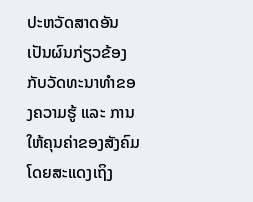ປະຫວັດສາດອັນເປັນຜົນກ່ຽວຂ້ອງກັບວັດທະນາທຳຂອງຄວາມຮູ້ ແລະ ການໃຫ້ຄຸນຄ່າຂອງສັງຄົມ ໂດຍສະແດງເຖິງ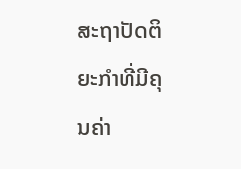ສະຖາປັດຕິຍະກຳທີ່ມີຄຸນຄ່າ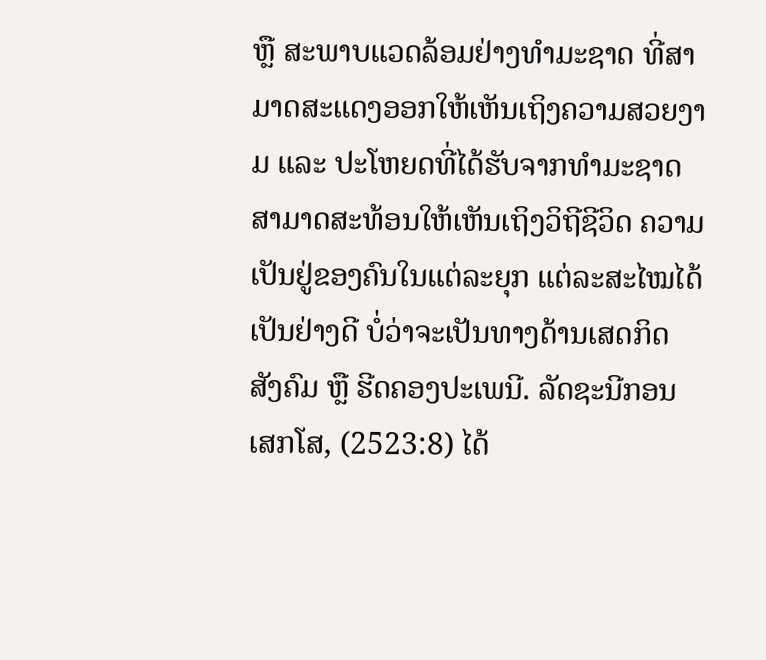ຫຼື ສະພາບແວດລ້ອມຢ່າງທຳມະຊາດ ທີ່ສາມາດສະແດງອອກໃຫ້ເຫັນເຖິງຄວາມສວຍງາມ ແລະ ປະໂຫຍດທີ່ໄດ້ຮັບຈາກທຳມະຊາດ ສາມາດສະທ້ອນໃຫ້ເຫັນເຖິງວິຖີຊີວິດ ຄວາມເປັນຢູ່ຂອງຄົນໃນແຕ່ລະຍຸກ ແຕ່ລະສະໄໝໄດ້ເປັນຢ່າງດີ ບໍ່ວ່າຈະເປັນທາງດ້ານເສດກິດ ສັງຄົມ ຫຼື ຮີດຄອງປະເພນີ. ລັດຊະນີກອນ ເສກໂສ, (2523:8) ໄດ້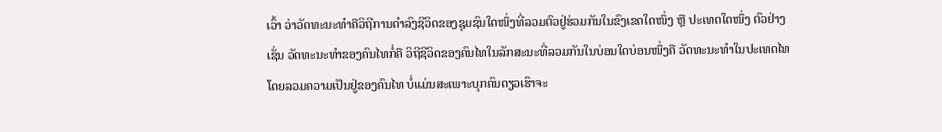ເວົ້າ ວ່າວັດທະນະທຳຄືວິຖີການດຳລົງຊີວິດຂອງຊຸມຊົນໃດໜຶ່ງທີ່ລວມຕົວຢູ່ຮ່ວມກັນໃນຂົງເຂດໃດໜຶ່ງ ຫຼື ປະເທດໃດໜຶ່ງ ຕົວຢ່າງເຊັ່ນ ວັດທະນະທຳຂອງຄົນໄທກໍ່ຄື ວິຖີຊີວິດຂອງຄົນໄທໃນລັກສະນະທີ່ລວມກັນໃນບ່ອນໃດບ່ອນໜຶ່ງຄື ວັດທະນະທຳໃນປະເທດໄທໂດຍລວມຄວາມເປັນຢູ່ຂອງຄົນໄທ ບໍ່ແມ່ນສະເພາະບຸກຄົນດຽວເຮົາຈະ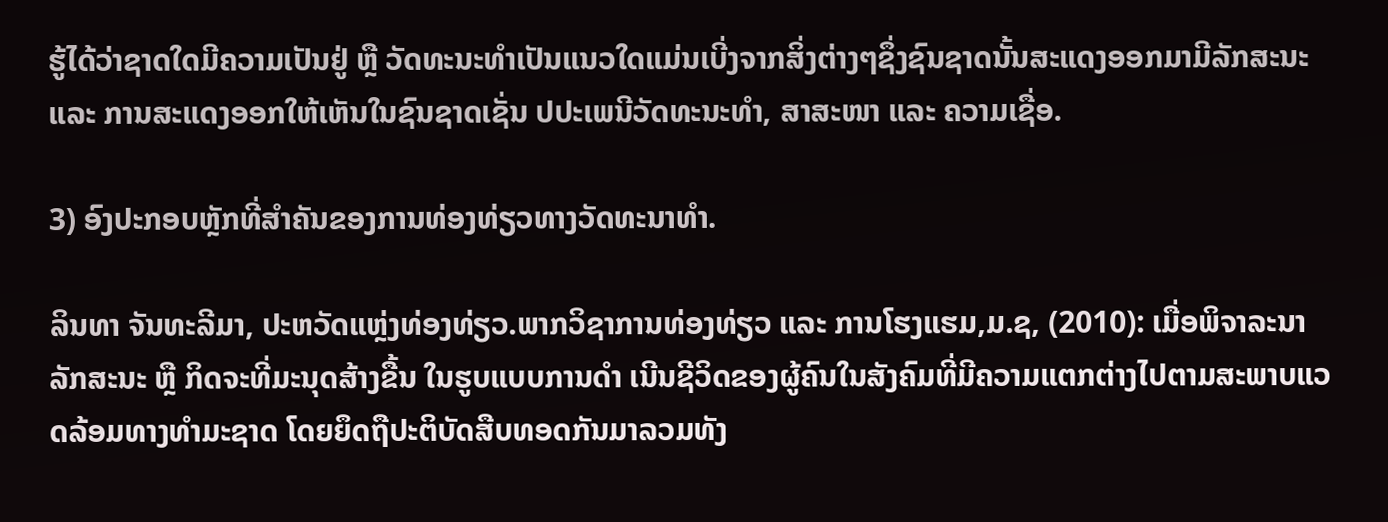ຮູ້ໄດ້ວ່າຊາດໃດມີຄວາມເປັນຢູ່ ຫຼື ວັດທະນະທຳເປັນແນວໃດແມ່ນເບີ່ງຈາກສິ່ງຕ່າງໆຊຶ່ງຊົນຊາດນັ້ນສະແດງອອກມາມີລັກສະນະ ແລະ ການສະແດງອອກໃຫ້ເຫັນໃນຊົນຊາດເຊັ່ນ ປປະເພນີວັດທະນະທຳ, ສາສະໜາ ແລະ ຄວາມເຊື່ອ.

3) ອົງປະກອບຫຼັກທີ່ສຳຄັນຂອງການທ່ອງທ່ຽວທາງວັດທະນາທຳ.

ລິນທາ ຈັນທະລີມາ, ປະຫວັດແຫຼ່ງທ່ອງທ່ຽວ.ພາກວິຊາການທ່ອງທ່ຽວ ແລະ ການໂຮງແຮມ,ມ.ຊ, (2010): ເມື່ອພິຈາລະນາລັກສະນະ ຫຼື ກິດຈະທີ່ມະນຸດສ້າງຂື້ນ ໃນຮູບແບບການດຳ ເນີນຊີວິດຂອງຜູ້ຄົນໃນສັງຄົມທີ່ມີຄວາມແຕກຕ່າງໄປຕາມສະພາບແວດລ້ອມທາງທຳມະຊາດ ໂດຍຍຶດຖືປະຕິບັດສືບທອດກັນມາລວມທັງ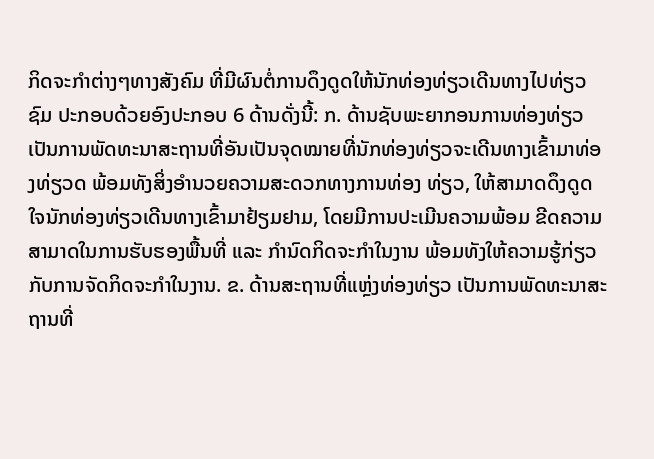ກິດຈະກຳຕ່າງໆທາງສັງຄົມ ທີ່ມີຜົນຕໍ່ການດຶງດູດໃຫ້ນັກທ່ອງທ່ຽວເດີນທາງໄປທ່ຽວຊົມ ປະກອບດ້ວຍອົງປະກອບ 6 ດ້ານດັ່ງນີ້: ກ. ດ້ານຊັບພະຍາກອນການທ່ອງທ່ຽວ ເປັນການພັດທະນາສະຖານທີ່ອັນເປັນຈຸດໝາຍທີ່ນັກທ່ອງທ່ຽວຈະເດີນທາງເຂົ້າມາທ່ອງທ່ຽວດ ພ້ອມທັງສິ່ງອຳນວຍຄວາມສະດວກທາງການທ່ອງ ທ່ຽວ, ໃຫ້ສາມາດດຶງດູດໃຈນັກທ່ອງທ່ຽວເດີນທາງເຂົ້າມາຢ້ຽມຢາມ, ໂດຍມີການປະເມີນຄວາມພ້ອມ ຂີດຄວາມສາມາດໃນການຮັບຮອງພື້ນທີ່ ແລະ ກຳນົດກິດຈະກຳໃນງານ ພ້ອມທັງໃຫ້ຄວາມຮູ້ກ່ຽວກັບການຈັດກິດຈະກຳໃນງານ. ຂ. ດ້ານສະຖານທີ່ແຫຼ່ງທ່ອງທ່ຽວ ເປັນການພັດທະນາສະຖານທີ່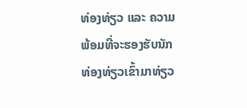ທ່ອງທ່ຽວ ແລະ ຄວາມພ້ອມທີ່ຈະຮອງຮັບນັກທ່ອງທ່ຽວເຂົ້າມາທ່ຽວ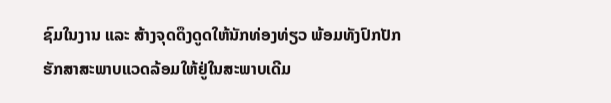ຊົມໃນງານ ແລະ ສ້າງຈຸດດຶງດູດໃຫ້ນັກທ່ອງທ່ຽວ ພ້ອມທັງປົກປັກຮັກສາສະພາບແວດລ້ອມໃຫ້ຢູ່ໃນສະພາບເດີມ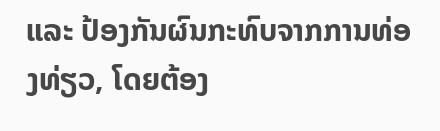ແລະ ປ້ອງກັນຜົນກະທົບຈາກການທ່ອງທ່ຽວ, ໂດຍຕ້ອງ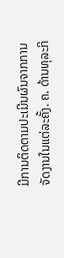ມີການຕິດຕາມປະເມີນຜົນຈາກການຈັດງານໃນແຕ່ລະຄັ້ງ. ຄ. ດ້ານທຸລະກິ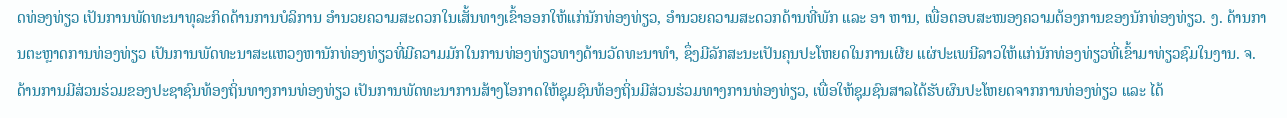ດທ່ອງທ່ຽວ ເປັນການພັດທະນາທຸລະກິດດ້ານການບໍລິການ ອຳນວຍຄວາມສະດວກໃນເສັ້ນທາງເຂົ້າອອກໃຫ້ແກ່ນັກທ່ອງທ່ຽວ, ອຳນວຍຄວາມສະດວກດ້ານທີ່ພັກ ແລະ ອາ ຫານ, ເພື່ອຕອບສະໜອງຄວາມຕ້ອງການຂອງນັກທ່ອງທ່ຽວ. ງ. ດ້ານການຕະຫຼາດການທ່ອງທ່ຽວ ເປັນການພັດທະນາສະແຫວງຫານັກທ່ອງທ່ຽວທີ່ມີຄວາມມັກໃນການທ່ອງທ່ຽວທາງດ້ານວັດທະນາທຳ, ຊຶ່ງມີລັກສະນະເປັນຄຸນປະໂຫຍດໃນການເຜີຍ ແຜ່ປະເພນີລາວໃຫ້ແກ່ນັກທ່ອງທ່ຽວທີ່ເຂົ້າມາທ່ຽວຊົມໃນງານ. ຈ. ດ້ານການມີສ່ວນຮ່ວມຂອງປະຊາຊົນທ້ອງຖິ່ນທາງການທ່ອງທ່ຽວ ເປັນການພັດທະນາການສ້າງໂອກາດໃຫ້ຊຸມຊົນທ້ອງຖິ່ນມີສ່ວນຮ່ວມທາງການທ່ອງທ່ຽວ, ເພື່ອໃຫ້ຊຸມຊົນສາລໄດ້ຮັບຜົນປະໂຫຍດຈາກການທ່ອງທ່ຽວ ແລະ ໄດ້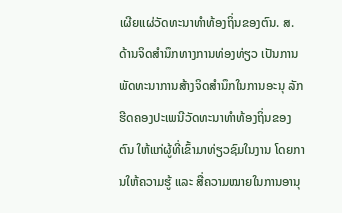ເຜີຍແຜ່ວັດທະນາທຳທ້ອງຖິ່ນຂອງຕົນ. ສ. ດ້ານຈິດສຳນຶກທາງການທ່ອງທ່ຽວ ເປັນການພັດທະນາການສ້າງຈິດສຳນຶກໃນການອະນຸ ລັກຮີດຄອງປະເພນີວັດທະນາທຳທ້ອງຖິ່ນຂອງຕົນ ໃຫ້ແກ່ຜູ້ທີ່ເຂົ້າມາທ່ຽວຊົມໃນງານ ໂດຍການໃຫ້ຄວາມຮູ້ ແລະ ສື່ຄວາມໝາຍໃນການອານຸ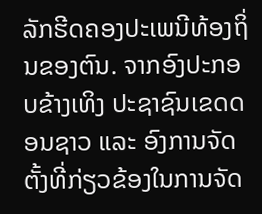ລັກຮີດຄອງປະເພນີທ້ອງຖິ່ນຂອງຕົນ. ຈາກອົງປະກອບຂ້າງເທິງ ປະຊາຊົນເຂດດອນຊາວ ແລະ ອົງການຈັດຕັ້ງທີ່ກ່ຽວຂ້ອງໃນການຈັດ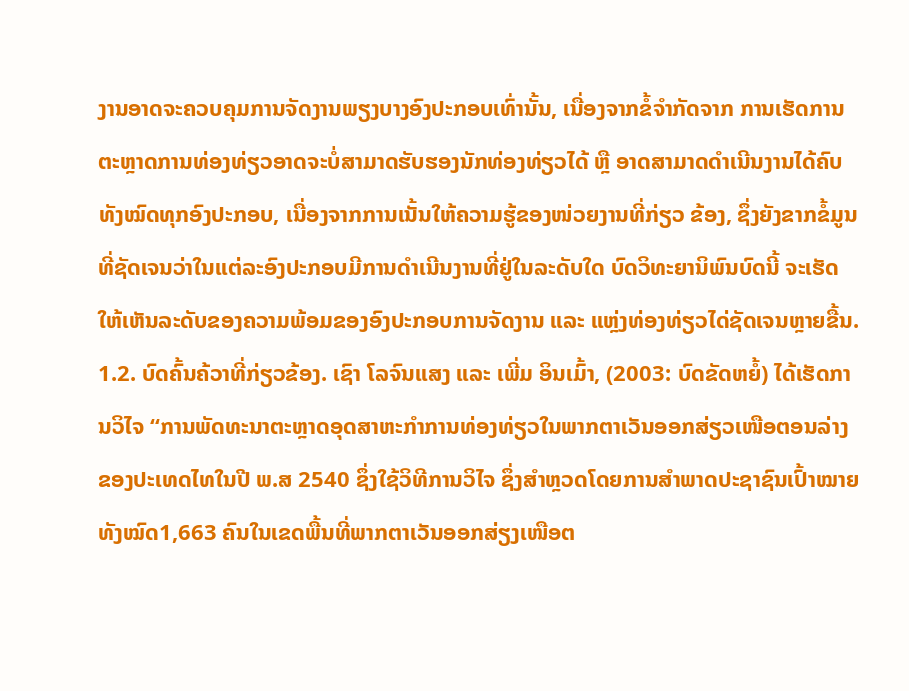ງານອາດຈະຄວບຄຸມການຈັດງານພຽງບາງອົງປະກອບເທົ່ານັ້ນ, ເນື່ອງຈາກຂໍ້ຈຳກັດຈາກ ການເຮັດການຕະຫຼາດການທ່ອງທ່ຽວອາດຈະບໍ່ສາມາດຮັບຮອງນັກທ່ອງທ່ຽວໄດ້ ຫຼື ອາດສາມາດດຳເນີນງານໄດ້ຄົບທັງໝົດທຸກອົງປະກອບ, ເນື່ອງຈາກການເນັ້ນໃຫ້ຄວາມຮູ້ຂອງໜ່ວຍງານທີ່ກ່ຽວ ຂ້ອງ, ຊຶ່ງຍັງຂາກຂໍ້ມູນທີ່ຊັດເຈນວ່າໃນແຕ່ລະອົງປະກອບມີການດຳເນີນງານທີ່ຢູ່ໃນລະດັບໃດ ບົດວິທະຍານິພົນບົດນີ້ ຈະເຮັດໃຫ້ເຫັນລະດັບຂອງຄວາມພ້ອມຂອງອົງປະກອບການຈັດງານ ແລະ ແຫຼ່ງທ່ອງທ່ຽວໄດ່ຊັດເຈນຫຼາຍຂື້ນ. 1.2. ບົດຄົ້ນຄ້ວາທີ່ກ່ຽວຂ້ອງ. ເຊົາ ໂລຈົນແສງ ແລະ ເພີ່ມ ອິນເມົ້າ, (2003: ບົດຂັດຫຍໍ້) ໄດ້ເຮັດການວິໄຈ “ການພັດທະນາຕະຫຼາດອຸດສາຫະກຳການທ່ອງທ່ຽວໃນພາກຕາເວັນອອກສ່ຽວເໜືອຕອນລ່າງຂອງປະເທດໄທໃນປີ ພ.ສ 2540 ຊຶ່ງໃຊ້ວິທີການວິໄຈ ຊຶ່ງສຳຫຼວດໂດຍການສຳພາດປະຊາຊົນເປົ້າໝາຍທັງໝົດ1,663 ຄົນໃນເຂດພື້ນທີ່ພາກຕາເວັນອອກສ່ຽງເໜືອຕ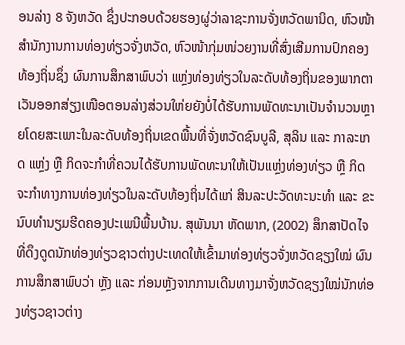ອນລ່າງ 8 ຈັງຫວັດ ຊຶ່ງປະກອບດ້ວຍຮອງຜູ່ວ່າລາຊະການຈັ່ງຫວັດພານິດ, ຫົວໜ້າສຳນັກງານການທ່ອງທ່ຽວຈັ່ງຫວັດ, ຫົວໜ້າກຸ່ມໜ່ວຍງານທີ່ສົ່ງເສີມການປົກຄອງທ້ອງຖິ່ນຊຶ່ງ ຜົນການສຶກສາພົບວ່າ ແຫຼ່ງທ່ອງທ່ຽວໃນລະດັບທ້ອງຖິ່ນຂອງພາກຕາເວັນອອກສ່ຽງເໜືອຕອນລ່າງສ່ວນໃຫ່ຍຍັງບໍ່ໄດ້ຮັບການພັດທະນາເປັນຈຳນວນຫຼາຍໂດຍສະເພາະໃນລະດັບທ້ອງຖິ່ນເຂດພື້ນທີ່ຈັ່ງຫວັດຊົນບູລີ, ສຸລິນ ແລະ ກາລະເກດ ແຫຼ່ງ ຫຼື ກິດຈະກຳທີ່ຄວນໄດ້ຮັບການພັດທະນາໃຫ້ເປັນແຫຼ່ງທ່ອງທ່ຽວ ຫຼື ກິດຈະກຳທາງການທ່ອງທ່ຽວໃນລະດັບທ້ອງຖິ່ນໄດ້ແກ່ ສິນລະປະວັດທະນະທຳ ແລະ ຂະນົບທຳນຽມຮີດຄອງປະເພນີພື້ນບ້ານ. ສຸພັນນາ ຫັດພາກ, (2002) ສຶກສາປັດໄຈທີ່ດຶງດູດນັກທ່ອງທ່ຽວຊາວຕ່າງປະເທດໃຫ້ເຂົ້າມາທ່ອງທ່ຽວຈັ່ງຫວັດຊຽງໃໝ່ ຜົນການສຶກສາພົບວ່າ ຫຼັງ ແລະ ກ່ອນຫຼັງຈາກການເດີນທາງມາຈັ່ງຫວັດຊຽງໃໝ່ນັກທ່ອງທ່ຽວຊາວຕ່າງ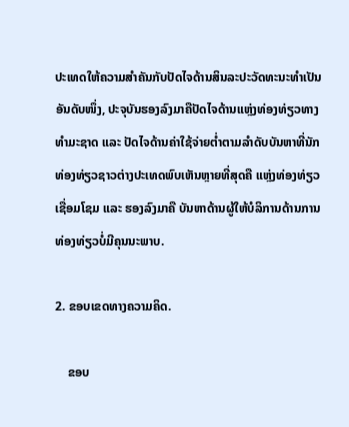ປະເທດໃຫ້ຄວາມສຳຄັນກັບປັດໄຈດ້ານສິນລະປະວັດທະນະທຳເປັນອັນດັບໜຶ່ງ, ປະຈຸບັນຮອງລົງມາຄືປັດໄຈດ້ານແຫຼ່ງທ່ອງທ່ຽວທາງທຳມະຊາດ ແລະ ປັດໄຈດ້ານຄ່າໃຊ້ຈ່າຍຕ່ຳຕາມລຳດັບບັນຫາທີ່ນັກທ່ອງທ່ຽວຊາວຕ່າງປະເທດພົບເຫັນຫຼາຍທີ່ສຸດຄື ແຫຼ່ງທ່ອງທ່ຽວເຊື່ອມໂຊມ ແລະ ຮອງລົງມາຄື ບັນຫາດ້ານຜູ້ໃຫ້ບໍລິການດ້ານການທ່ອງທ່ຽວບໍ່ມີຄຸນນະພາບ.

2. ຂອບເຂດທາງຄວາມຄິດ.

    ຂອບ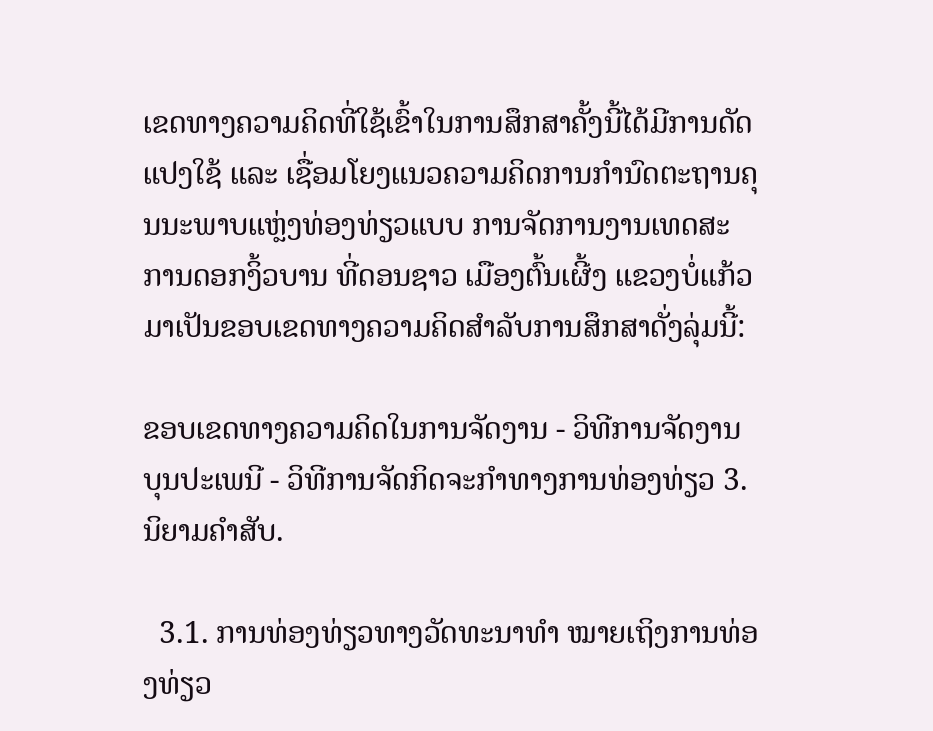ເຂດທາງຄວາມຄິດທີ່ໃຊ້ເຂົ້າໃນການສຶກສາຄັ້ງນີ້ໄດ້ມີການດັດແປງໃຊ້ ແລະ ເຊື່ອມໂຍງແນວຄວາມຄິດການກຳນົດຕະຖານຄຸນນະພາບແຫຼ່ງທ່ອງທ່ຽວແບບ ການຈັດການງານເທດສະການດອກງິ້ວບານ ທີ່ດອນຊາວ ເມືອງຕົ້ນເຜີ້ງ ແຂວງບໍ່ແກ້ວມາເປັນຂອບເຂດທາງຄວາມຄິດສຳລັບການສຶກສາດັ່ງລຸ່ມນີ້:

ຂອບເຂດທາງຄວາມຄິດໃນການຈັດງານ - ວິທີການຈັດງານບຸນປະເພນີ - ວິທີການຈັດກິດຈະກຳທາງການທ່ອງທ່ຽວ 3. ນິຍາມຄຳສັບ.

  3.1. ການທ່ອງທ່ຽວທາງວັດທະນາທຳ ໝາຍເຖິງການທ່ອງທ່ຽວ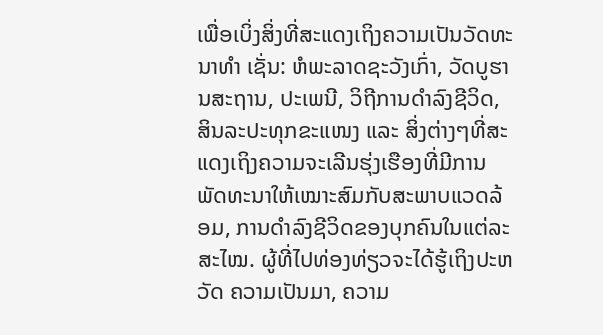ເພື່ອເບິ່ງສິ່ງທີ່ສະແດງເຖິງຄວາມເປັນວັດທະນາທຳ ເຊັ່ນ: ຫໍພະລາດຊະວັງເກົ່າ, ວັດບູຮານສະຖານ, ປະເພນີ, ວິຖີການດຳລົງຊີວິດ, ສິນລະປະທຸກຂະແໜງ ແລະ ສິ່ງຕ່າງໆທີ່ສະແດງເຖິງຄວາມຈະເລີນຮຸ່ງເຮືອງທີ່ມີການພັດທະນາໃຫ້ເໝາະສົມກັບສະພາບແວດລ້ອມ, ການດຳລົງຊີວິດຂອງບຸກຄົນໃນແຕ່ລະສະໄໝ. ຜູ້ທີ່ໄປທ່ອງທ່ຽວຈະໄດ້ຮູ້ເຖິງປະຫວັດ ຄວາມເປັນມາ, ຄວາມ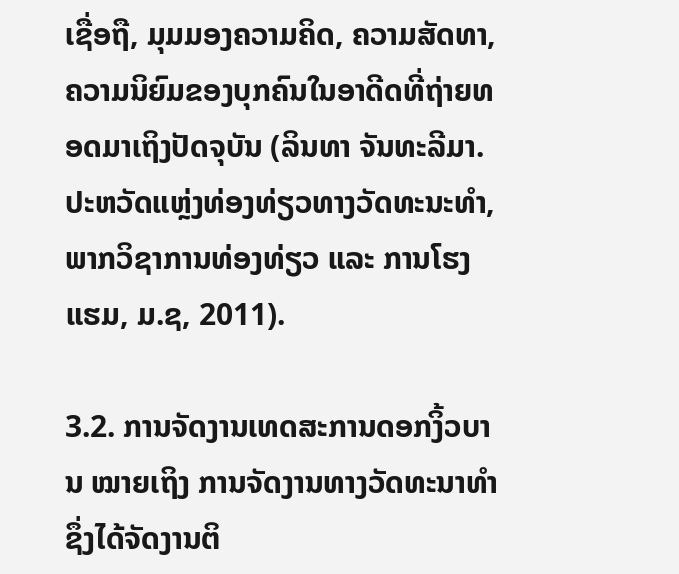ເຊື່ອຖື, ມຸມມອງຄວາມຄິດ, ຄວາມສັດທາ, ຄວາມນິຍົມຂອງບຸກຄົນໃນອາດີດທີ່ຖ່າຍທອດມາເຖິງປັດຈຸບັນ (ລິນທາ ຈັນທະລີມາ. ປະຫວັດແຫຼ່ງທ່ອງທ່ຽວທາງວັດທະນະທຳ, ພາກວິຊາການທ່ອງທ່ຽວ ແລະ ການໂຮງແຮມ, ມ.ຊ, 2011).

3.2. ການຈັດງານເທດສະການດອກງິ້ວບານ ໝາຍເຖິງ ການຈັດງານທາງວັດທະນາທຳ ຊຶ່ງໄດ້ຈັດງານຕິ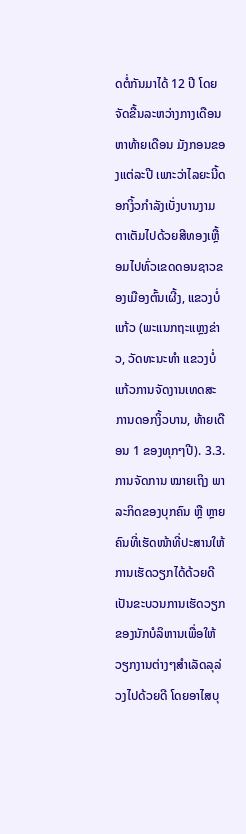ດຕໍ່ກັນມາໄດ້ 12 ປີ ໂດຍຈັດຂື້ນລະຫວ່າງກາງເດືອນຫາທ້າຍເດືອນ ມັງກອນຂອງແຕ່ລະປີ ເພາະວ່າໄລຍະນີ້ດອກງິ້ວກຳລັງເບັ່ງບານງາມຕາເຕັມໄປດ້ວຍສີທອງເຫຼື້ອມໄປທົ່ວເຂດດອນຊາວຂອງເມືອງຕົ້ນເຜີ້ງ, ແຂວງບໍ່ແກ້ວ (ພະແນກຖະແຫຼງຂ່າວ, ວັດທະນະທຳ ແຂວງບໍ່ແກ້ວການຈັດງານເທດສະການດອກງິ້ວບານ, ທ້າຍເດືອນ 1 ຂອງທຸກໆປີ). 3.3. ການຈັດການ ໝາຍເຖິງ ພາລະກິດຂອງບຸກຄົນ ຫຼື ຫຼາຍຄົນທີ່ເຮັດໜ້າທີ່ປະສານໃຫ້ ການເຮັດວຽກໄດ້ດ້ວຍດີ ເປັນຂະບວນການເຮັດວຽກຂອງນັກບໍລິຫານເພື່ອໃຫ້ວຽກງານຕ່າງໆສຳເລັດລຸລ່ວງໄປດ້ວຍດີ ໂດຍອາໄສບຸ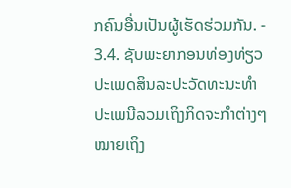ກຄົນອື່ນເປັນຜູ້ເຮັດຮ່ວມກັນ. - 3.4. ຊັບພະຍາກອນທ່ອງທ່ຽວປະເພດສິນລະປະວັດທະນະທຳປະເພນີລວມເຖິງກິດຈະກຳຕ່າງໆ ໝາຍເຖິງ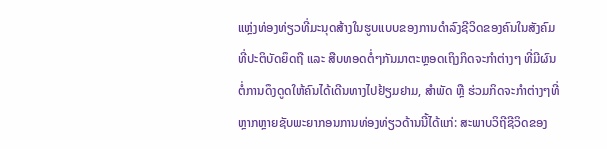ແຫຼ່ງທ່ອງທ່ຽວທີ່ມະນຸດສ້າງໃນຮູບແບບຂອງການດຳລົງຊີວິດຂອງຄົນໃນສັງຄົມທີ່ປະຕິບັດຍຶດຖື ແລະ ສືບທອດຕໍ່ໆກັນມາຕະຫຼອດເຖິງກິດຈະກຳຕ່າງໆ ທີ່ມີຜົນຕໍ່ການດຶງດູດໃຫ້ຄົນໄດ້ເດີນທາງໄປຢ້ຽມຢາມ, ສຳພັດ ຫຼື ຮ່ວມກິດຈະກຳຕ່າງໆທີ່ຫຼາກຫຼາຍຊັບພະຍາກອນການທ່ອງທ່ຽວດ້ານນີ້ໄດ້ແກ່: ສະພາບວິຖີຊີວິດຂອງ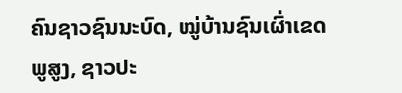ຄົນຊາວຊົນນະບົດ, ໝູ່ບ້ານຊົນເຜົ່າເຂດພູສູງ, ຊາວປະ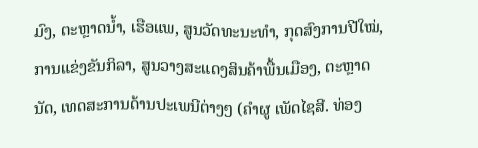ມົງ, ຕະຫຼາດນ້ຳ, ເຮືອແພ, ສູນວັດທະນະທຳ, ກຸດສົງການປີໃໝ່, ການແຂ່ງຂັນກິລາ, ສູນວາງສະແດງສິນຄ້າພື້ນເມືອງ, ຕະຫຼາດນັດ, ເທດສະການດ້ານປະເພນີຕ່າງໆ (ຄຳຜູ ເພັດໄຊສີ. ທ່ອງ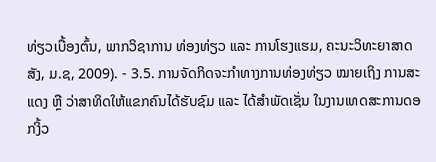ທ່ຽວເບື້ອງຕົ້ນ, ພາກວິຊາການ ທ່ອງທ່ຽວ ແລະ ການໂຮງແຮມ, ຄະນະວິທະຍາສາດສັງ, ມ.ຊ, 2009). - 3.5. ການຈັດກິດຈະກຳທາງການທ່ອງທ່ຽວ ໝາຍເຖິງ ການສະແດງ ຫຼື ວ່າສາທິດໃຫ້ແຂກຄົນໄດ້ຮັບຊົມ ແລະ ໄດ້ສຳພັດເຊັ່ນ ໃນງານເທດສະການດອກງິ້ວ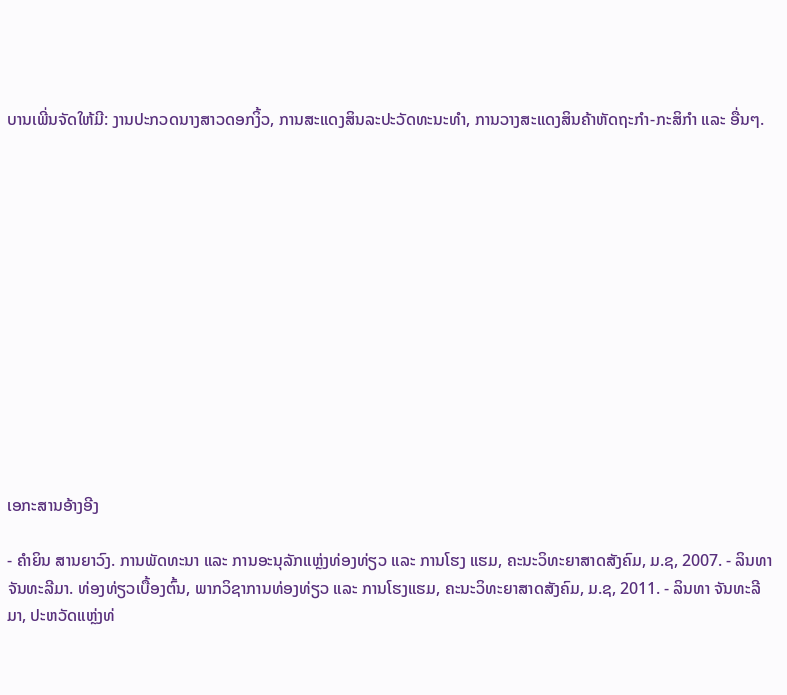ບານເພີ່ນຈັດໃຫ້ມີ: ງານປະກວດນາງສາວດອກງິ້ວ, ການສະແດງສິນລະປະວັດທະນະທຳ, ການວາງສະແດງສິນຄ້າຫັດຖະກຳ-ກະສິກຳ ແລະ ອື່ນໆ.













ເອກະສານອ້າງອີງ

- ຄຳຍິນ ສານຍາວົງ. ການພັດທະນາ ແລະ ການອະນຸລັກແຫຼ່ງທ່ອງທ່ຽວ ແລະ ການໂຮງ ແຮມ, ຄະນະວິທະຍາສາດສັງຄົມ, ມ.ຊ, 2007. - ລິນທາ ຈັນທະລີມາ. ທ່ອງທ່ຽວເບື້ອງຕົ້ນ, ພາກວິຊາການທ່ອງທ່ຽວ ແລະ ການໂຮງແຮມ, ຄະນະວິທະຍາສາດສັງຄົມ, ມ.ຊ, 2011. - ລິນທາ ຈັນທະລີມາ, ປະຫວັດແຫຼ່ງທ່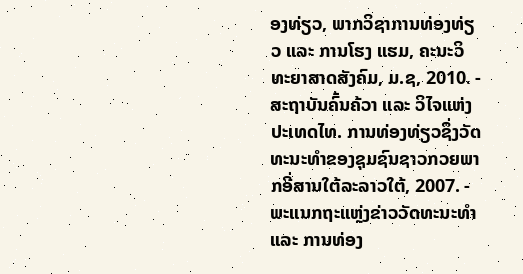ອງທ່ຽວ, ພາກວິຊາການທ່ອງທ່ຽວ ແລະ ການໂຮງ ແຮມ, ຄະນະວິທະຍາສາດສັງຄົມ, ມ.ຊ, 2010. - ສະຖາບັນຄົ້ນຄ້ວາ ແລະ ວິໄຈແຫ່ງປະເທດໄທ. ການທ່ອງທ່ຽວຊຶ່ງວັດທະນະທຳຂອງຊຸມຊົນຊາວກວຍພາກອີ່ສານໃຕ້ລະລາວໃຕ້, 2007. - ພະແນກຖະແຫຼ່ງຂ່າວວັດທະນະທຳ ແລະ ການທ່ອງ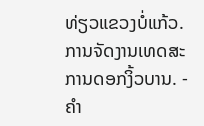ທ່ຽວແຂວງບໍ່ແກ້ວ. ການຈັດງານເທດສະການດອກງິ້ວບານ. - ຄຳ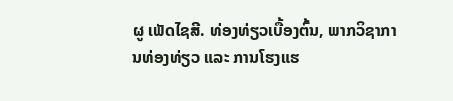ຜູ ເພັດໄຊສີ. ທ່ອງທ່ຽວເບື້ອງຕົ້ນ, ພາກວິຊາການທ່ອງທ່ຽວ ແລະ ການໂຮງແຮ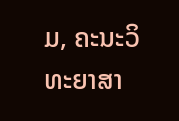ມ, ຄະນະວິທະຍາສາ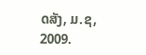ດສັງ, ມ.ຊ, 2009.